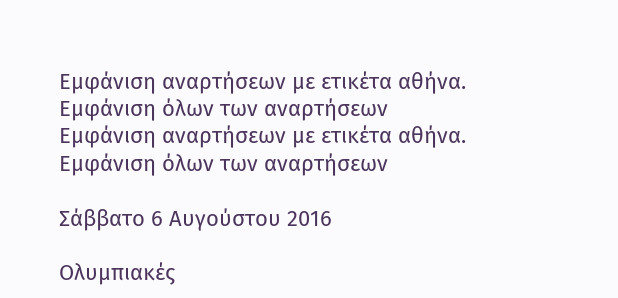Εμφάνιση αναρτήσεων με ετικέτα αθήνα. Εμφάνιση όλων των αναρτήσεων
Εμφάνιση αναρτήσεων με ετικέτα αθήνα. Εμφάνιση όλων των αναρτήσεων

Σάββατο 6 Αυγούστου 2016

Ολυμπιακές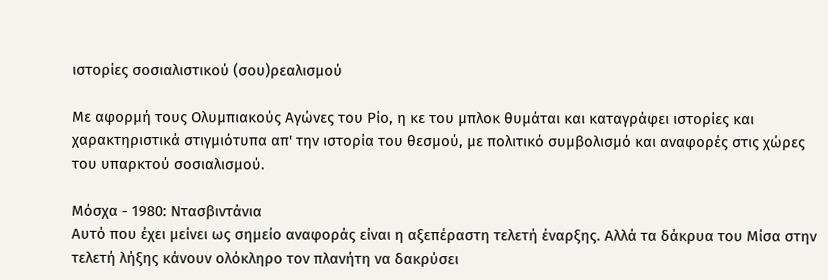ιστορίες σοσιαλιστικού (σου)ρεαλισμού

Με αφορμή τους Ολυμπιακούς Αγώνες του Ρίο, η κε του μπλοκ θυμάται και καταγράφει ιστορίες και χαρακτηριστικά στιγμιότυπα απ' την ιστορία του θεσμού, με πολιτικό συμβολισμό και αναφορές στις χώρες του υπαρκτού σοσιαλισμού.

Μόσχα - 1980: Ντασβιντάνια
Αυτό που έχει μείνει ως σημείο αναφοράς είναι η αξεπέραστη τελετή έναρξης. Αλλά τα δάκρυα του Μίσα στην τελετή λήξης κάνουν ολόκληρο τον πλανήτη να δακρύσει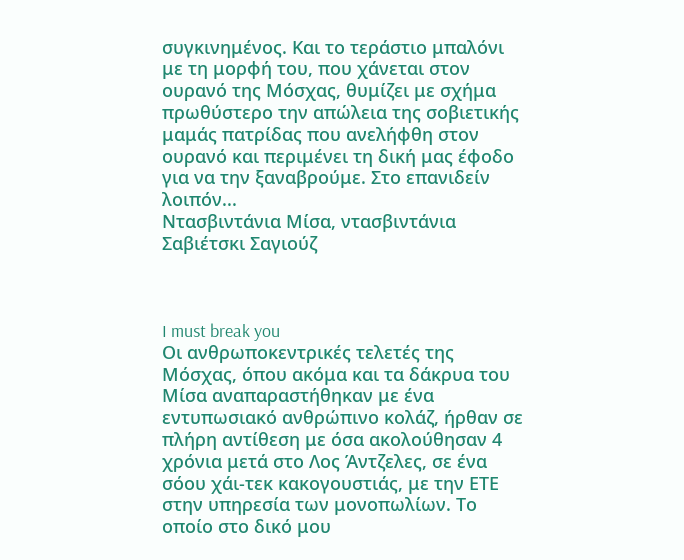συγκινημένος. Και το τεράστιο μπαλόνι με τη μορφή του, που χάνεται στον ουρανό της Μόσχας, θυμίζει με σχήμα πρωθύστερο την απώλεια της σοβιετικής μαμάς πατρίδας που ανελήφθη στον ουρανό και περιμένει τη δική μας έφοδο για να την ξαναβρούμε. Στο επανιδείν λοιπόν...
Ντασβιντάνια Μίσα, ντασβιντάνια Σαβιέτσκι Σαγιούζ



I must break you
Οι ανθρωποκεντρικές τελετές της Μόσχας, όπου ακόμα και τα δάκρυα του Μίσα αναπαραστήθηκαν με ένα εντυπωσιακό ανθρώπινο κολάζ, ήρθαν σε πλήρη αντίθεση με όσα ακολούθησαν 4 χρόνια μετά στο Λος Άντζελες, σε ένα σόου χάι-τεκ κακογουστιάς, με την ΕΤΕ στην υπηρεσία των μονοπωλίων. Το οποίο στο δικό μου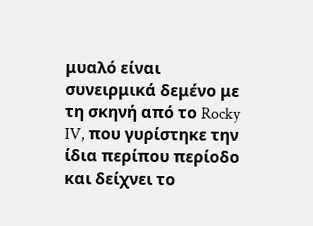μυαλό είναι συνειρμικά δεμένο με τη σκηνή από το Rocky IV, που γυρίστηκε την ίδια περίπου περίοδο και δείχνει το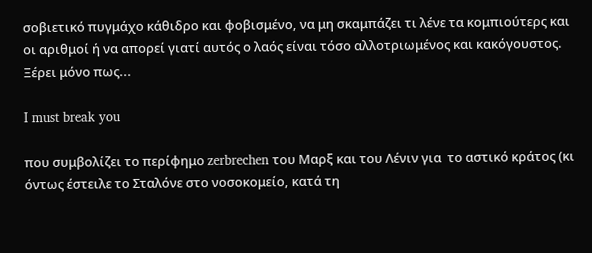σοβιετικό πυγμάχο κάθιδρο και φοβισμένο, να μη σκαμπάζει τι λένε τα κομπιούτερς και οι αριθμοί ή να απορεί γιατί αυτός ο λαός είναι τόσο αλλοτριωμένος και κακόγουστος. Ξέρει μόνο πως...

I must break you

που συμβολίζει το περίφημο zerbrechen του Μαρξ και του Λένιν για  το αστικό κράτος (κι όντως έστειλε το Σταλόνε στο νοσοκομείο, κατά τη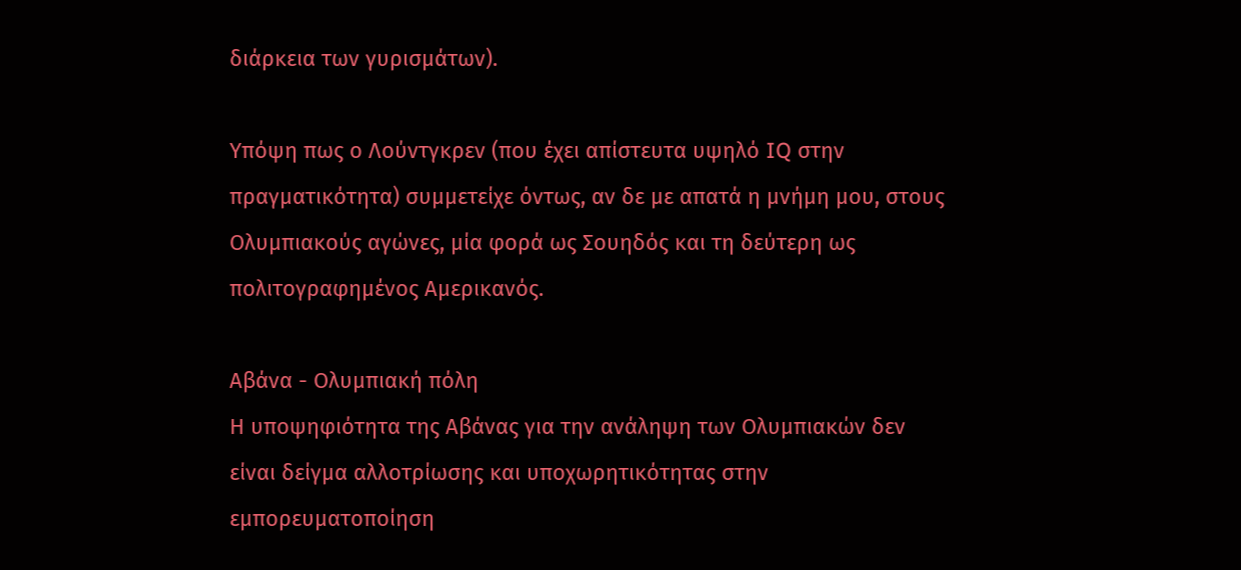διάρκεια των γυρισμάτων).

Υπόψη πως ο Λούντγκρεν (που έχει απίστευτα υψηλό IQ στην πραγματικότητα) συμμετείχε όντως, αν δε με απατά η μνήμη μου, στους Ολυμπιακούς αγώνες, μία φορά ως Σουηδός και τη δεύτερη ως πολιτογραφημένος Αμερικανός.

Αβάνα - Ολυμπιακή πόλη
Η υποψηφιότητα της Αβάνας για την ανάληψη των Ολυμπιακών δεν είναι δείγμα αλλοτρίωσης και υποχωρητικότητας στην εμπορευματοποίηση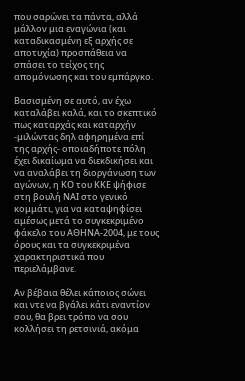που σαρώνει τα πάντα, αλλά μάλλον μια εναγώνια (και καταδικασμένη εξ αρχής σε αποτυχία) προσπάθεια να σπάσει το τείχος της απομόνωσης και του εμπάργκο.

Βασισμένη σε αυτό, αν έχω καταλάβει καλά, και το σκεπτικό πως καταρχάς και καταρχήν -μιλώντας δηλ αφηρημένα επί της αρχής- οποιαδήποτε πόλη έχει δικαίωμα να διεκδικήσει και να αναλάβει τη διοργάνωση των αγώνων, η ΚΟ του ΚΚΕ ψήφισε στη βουλή ΝΑΙ στο γενικό κομμάτι, για να καταψηφίσει αμέσως μετά το συγκεκριμένο φάκελο του ΑΘΗΝΑ-2004, με τους όρους και τα συγκεκριμένα χαρακτηριστικά που περιελάμβανε.

Αν βέβαια θέλει κάποιος σώνει και ντε να βγάλει κάτι εναντίον σου, θα βρει τρόπο να σου κολλήσει τη ρετσινιά, ακόμα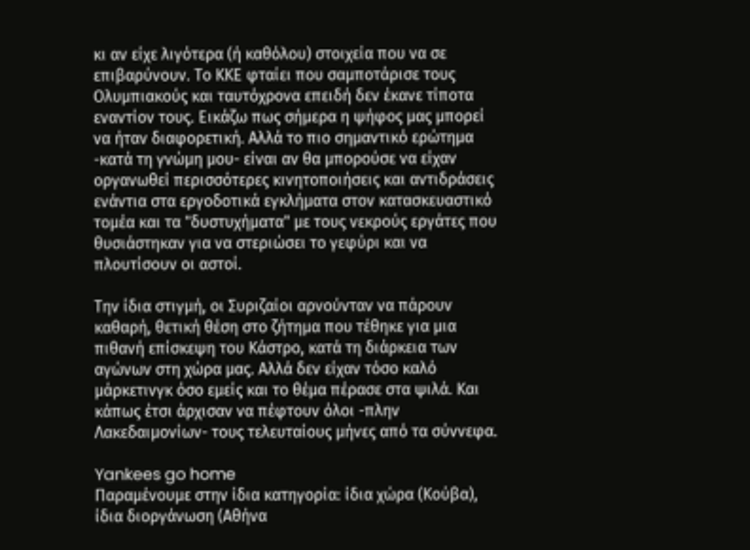κι αν είχε λιγότερα (ή καθόλου) στοιχεία που να σε επιβαρύνουν. Το ΚΚΕ φταίει που σαμποτάρισε τους Ολυμπιακούς και ταυτόχρονα επειδή δεν έκανε τίποτα εναντίον τους. Εικάζω πως σήμερα η ψήφος μας μπορεί να ήταν διαφορετική. Αλλά το πιο σημαντικό ερώτημα -κατά τη γνώμη μου- είναι αν θα μπορούσε να είχαν οργανωθεί περισσότερες κινητοποιήσεις και αντιδράσεις ενάντια στα εργοδοτικά εγκλήματα στον κατασκευαστικό τομέα και τα "δυστυχήματα" με τους νεκρούς εργάτες που θυσιάστηκαν για να στεριώσει το γεφύρι και να πλουτίσουν οι αστοί.

Την ίδια στιγμή, οι Συριζαίοι αρνούνταν να πάρουν καθαρή, θετική θέση στο ζήτημα που τέθηκε για μια πιθανή επίσκεψη του Κάστρο, κατά τη διάρκεια των αγώνων στη χώρα μας. Αλλά δεν είχαν τόσο καλό μάρκετινγκ όσο εμείς και το θέμα πέρασε στα ψιλά. Και κάπως έτσι άρχισαν να πέφτουν όλοι -πλην Λακεδαιμονίων- τους τελευταίους μήνες από τα σύννεφα.

Yankees go home
Παραμένουμε στην ίδια κατηγορία: ίδια χώρα (Κούβα), ίδια διοργάνωση (Αθήνα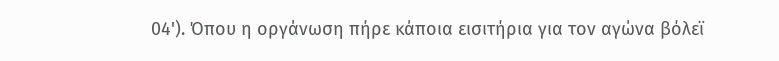04'). Όπου η οργάνωση πήρε κάποια εισιτήρια για τον αγώνα βόλεϊ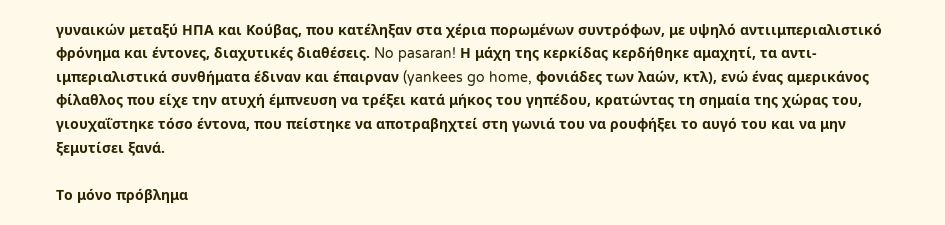γυναικών μεταξύ ΗΠΑ και Κούβας, που κατέληξαν στα χέρια πορωμένων συντρόφων, με υψηλό αντιιμπεριαλιστικό φρόνημα και έντονες, διαχυτικές διαθέσεις. No pasaran! Η μάχη της κερκίδας κερδήθηκε αμαχητί, τα αντι-ιμπεριαλιστικά συνθήματα έδιναν και έπαιρναν (yankees go home, φονιάδες των λαών, κτλ), ενώ ένας αμερικάνος φίλαθλος που είχε την ατυχή έμπνευση να τρέξει κατά μήκος του γηπέδου, κρατώντας τη σημαία της χώρας του, γιουχαΐστηκε τόσο έντονα, που πείστηκε να αποτραβηχτεί στη γωνιά του να ρουφήξει το αυγό του και να μην ξεμυτίσει ξανά.

Το μόνο πρόβλημα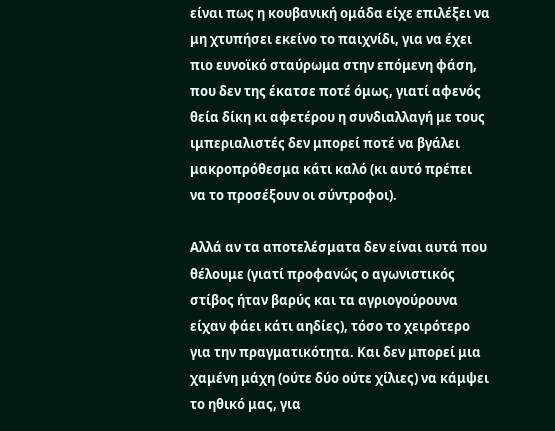είναι πως η κουβανική ομάδα είχε επιλέξει να μη χτυπήσει εκείνο το παιχνίδι, για να έχει πιο ευνοϊκό σταύρωμα στην επόμενη φάση, που δεν της έκατσε ποτέ όμως, γιατί αφενός θεία δίκη κι αφετέρου η συνδιαλλαγή με τους ιμπεριαλιστές δεν μπορεί ποτέ να βγάλει μακροπρόθεσμα κάτι καλό (κι αυτό πρέπει να το προσέξουν οι σύντροφοι).

Αλλά αν τα αποτελέσματα δεν είναι αυτά που θέλουμε (γιατί προφανώς ο αγωνιστικός στίβος ήταν βαρύς και τα αγριογούρουνα είχαν φάει κάτι αηδίες), τόσο το χειρότερο για την πραγματικότητα. Και δεν μπορεί μια χαμένη μάχη (ούτε δύο ούτε χίλιες) να κάμψει το ηθικό μας, για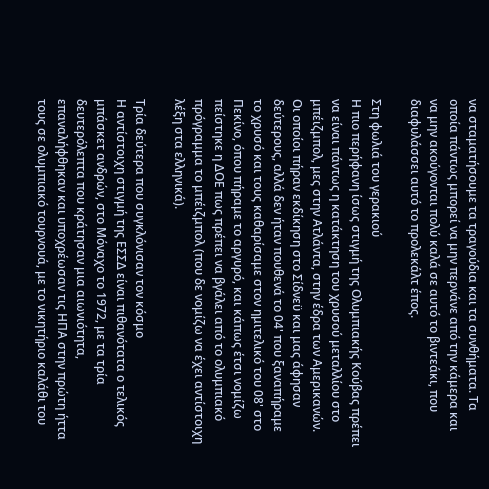να σταματήσουμε τα τραγούδια και τα συνθήματα. Τα οποία πάντως μπορεί να μην περνάνε από την κάμερα και να μην ακούγονται πολύ καλά σε αυτό το βιντεάκι, που διαφυλάσσει αυτό το προλεκάλτ έπος.

Στη φωλιά του γερακιού
Η πιο περήφανη ίσως στιγμή της Ολυμπιακής Κούβας πρέπει να είναι πάντως η κατάκτηση του χρυσού μεταλλίου στο μπέιζμπολ, μες στην Ατλάντα, στην έδρα των Αμερικανών. Οι οποίοι πήραν εκδίκηση στο Σίδνεϋ και μας άφησαν δεύτερους, αλλά δεν ήταν πουθενά το 04' που ξαναπήραμε το χρυσό και τους καθαρίσαμε στον ημιτελικό του 08' στο Πεκίνο, όπου πήραμε το αργυρό, και κάπως έτσι νομίζω πείστηκε η ΔΟΕ πως πρέπει να βγάλει από το ολυμπιακό πρόγραμμα το μπέιζμπολ (που δε νομίζω να έχει αντίστοιχη λέξη στα ελληνικά).

Τρία δεύτερα που συγκλόνισαν τον κόσμο
Η αντίστοιχη στιγμή της ΕΣΣΔ είναι πιθανότατα ο τελικός μπάσκετ ανδρών, στο Μόναχο το 1972, με τα τρία δευτερόλεπτα που κράτησαν μια αιωνιότητα, επαναλήφθηκαν και υποχρέωσαν τις ΗΠΑ στην πρώτη ήττα τους σε ολυμπιακό τουρνουά, με το νικητήριο καλάθι του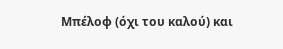Μπέλοφ (όχι του καλού) και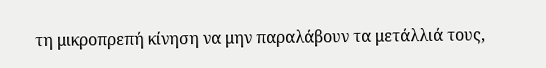τη μικροπρεπή κίνηση να μην παραλάβουν τα μετάλλιά τους,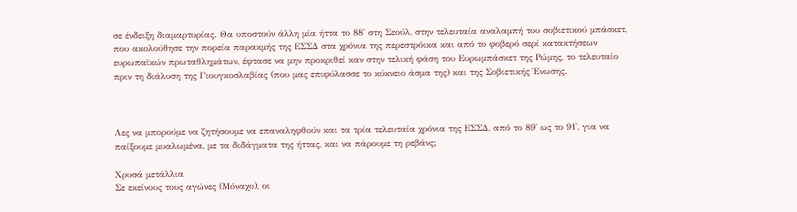σε ένδειξη διαμαρτυρίας. Θα υποστούν άλλη μία ήττα το 88' στη Σεούλ, στην τελευταία αναλαμπή του σοβιετικού μπάσκετ, που ακολούθησε την πορεία παρακμής της ΕΣΣΔ στα χρόνια της περεστρόικα και από το φοβερό σερί κατακτήσεων ευρωπαϊκών πρωταθλημάτων, έφτασε να μην προκριθεί καν στην τελική φάση του Ευρωμπάσκετ της Ρώμης, το τελευταίο πριν τη διάλυση της Γιουγκοσλαβίας (που μας επιφύλασσε το κύκνειο άσμα της) και της Σοβιετικής Ένωσης.



Λες να μπορούμε να ζητήσουμε να επαναληφθούν και τα τρία τελευταία χρόνια της ΕΣΣΔ, από το 89' ως το 91', για να παίξουμε μυαλωμένα, με τα διδάγματα της ήττας, και να πάρουμε τη ρεβάνς;

Χρυσά μετάλλια
Σε εκείνους τους αγώνες (Μόναχο), οι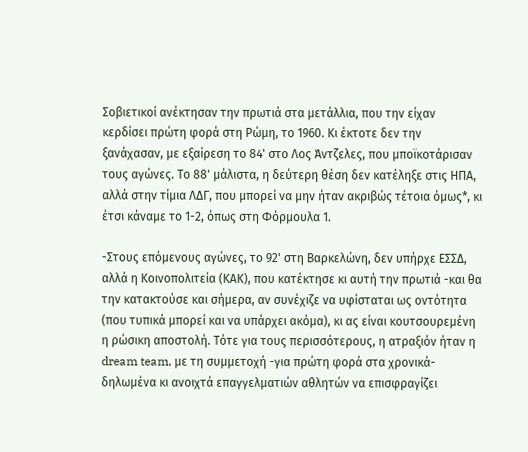Σοβιετικοί ανέκτησαν την πρωτιά στα μετάλλια, που την είχαν κερδίσει πρώτη φορά στη Ρώμη, το 1960. Κι έκτοτε δεν την ξανάχασαν, με εξαίρεση το 84' στο Λος Άντζελες, που μποϊκοτάρισαν τους αγώνες. Το 88' μάλιστα, η δεύτερη θέση δεν κατέληξε στις ΗΠΑ, αλλά στην τίμια ΛΔΓ, που μπορεί να μην ήταν ακριβώς τέτοια όμως*, κι έτσι κάναμε το 1-2, όπως στη Φόρμουλα 1.

-Στους επόμενους αγώνες, το 92' στη Βαρκελώνη, δεν υπήρχε ΕΣΣΔ, αλλά η Κοινοπολιτεία (ΚΑΚ), που κατέκτησε κι αυτή την πρωτιά -και θα την κατακτούσε και σήμερα, αν συνέχιζε να υφίσταται ως οντότητα (που τυπικά μπορεί και να υπάρχει ακόμα), κι ας είναι κουτσουρεμένη η ρώσικη αποστολή. Τότε για τους περισσότερους, η ατραξιόν ήταν η dream team, με τη συμμετοχή -για πρώτη φορά στα χρονικά- δηλωμένα κι ανοιχτά επαγγελματιών αθλητών να επισφραγίζει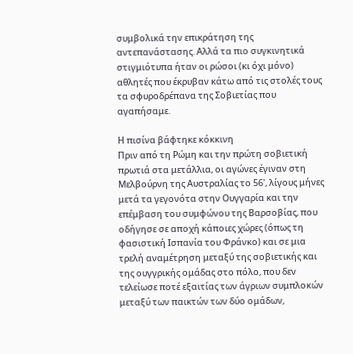συμβολικά την επικράτηση της αντεπανάστασης. Αλλά τα πιο συγκινητικά στιγμιότυπα ήταν οι ρώσοι (κι όχι μόνο) αθλητές που έκρυβαν κάτω από τις στολές τους τα σφυροδρέπανα της Σοβιετίας που αγαπήσαμε.

Η πισίνα βάφτηκε κόκκινη
Πριν από τη Ρώμη και την πρώτη σοβιετική πρωτιά στα μετάλλια, οι αγώνες έγιναν στη Μελβούρνη της Αυστραλίας το 56', λίγους μήνες μετά τα γεγονότα στην Ουγγαρία και την επέμβαση του συμφώνου της Βαρσοβίας, που οδήγησε σε αποχή κάποιες χώρες (όπως τη φασιστική Ισπανία του Φράνκο) και σε μια τρελή αναμέτρηση μεταξύ της σοβιετικής και της ουγγρικής ομάδας στο πόλο, που δεν τελείωσε ποτέ εξαιτίας των άγριων συμπλοκών μεταξύ των παικτών των δύο ομάδων,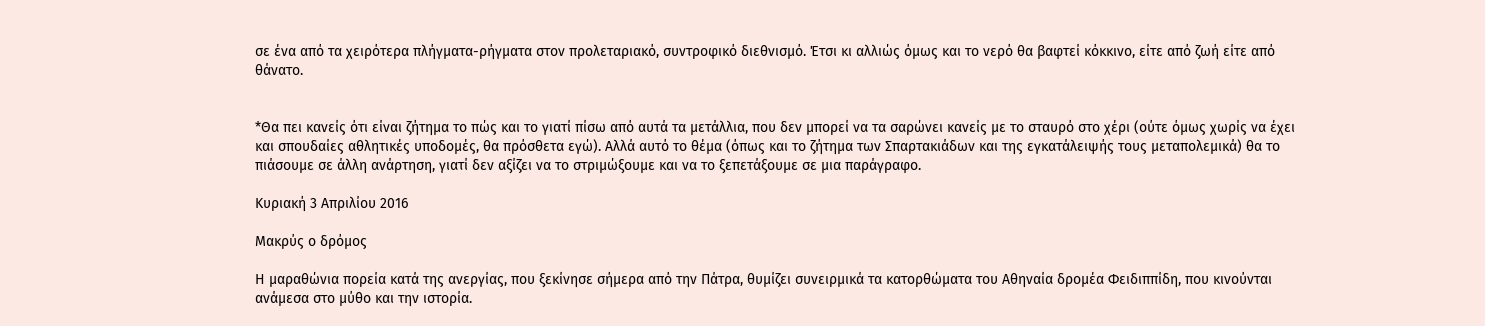σε ένα από τα χειρότερα πλήγματα-ρήγματα στον προλεταριακό, συντροφικό διεθνισμό. Έτσι κι αλλιώς όμως και το νερό θα βαφτεί κόκκινο, είτε από ζωή είτε από θάνατο.


*Θα πει κανείς ότι είναι ζήτημα το πώς και το γιατί πίσω από αυτά τα μετάλλια, που δεν μπορεί να τα σαρώνει κανείς με το σταυρό στο χέρι (ούτε όμως χωρίς να έχει και σπουδαίες αθλητικές υποδομές, θα πρόσθετα εγώ). Αλλά αυτό το θέμα (όπως και το ζήτημα των Σπαρτακιάδων και της εγκατάλειψής τους μεταπολεμικά) θα το πιάσουμε σε άλλη ανάρτηση, γιατί δεν αξίζει να το στριμώξουμε και να το ξεπετάξουμε σε μια παράγραφο.

Κυριακή 3 Απριλίου 2016

Μακρύς ο δρόμος

Η μαραθώνια πορεία κατά της ανεργίας, που ξεκίνησε σήμερα από την Πάτρα, θυμίζει συνειρμικά τα κατορθώματα του Αθηναία δρομέα Φειδιππίδη, που κινούνται ανάμεσα στο μύθο και την ιστορία.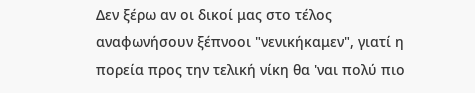Δεν ξέρω αν οι δικοί μας στο τέλος αναφωνήσουν ξέπνοοι "νενικήκαμεν", γιατί η πορεία προς την τελική νίκη θα 'ναι πολύ πιο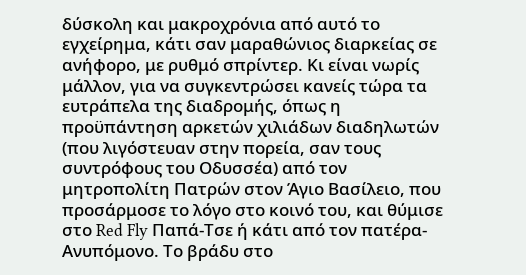δύσκολη και μακροχρόνια από αυτό το εγχείρημα, κάτι σαν μαραθώνιος διαρκείας σε ανήφορο, με ρυθμό σπρίντερ. Κι είναι νωρίς μάλλον, για να συγκεντρώσει κανείς τώρα τα ευτράπελα της διαδρομής, όπως η προϋπάντηση αρκετών χιλιάδων διαδηλωτών (που λιγόστευαν στην πορεία, σαν τους συντρόφους του Οδυσσέα) από τον μητροπολίτη Πατρών στον Άγιο Βασίλειο, που προσάρμοσε το λόγο στο κοινό του, και θύμισε στο Red Fly Παπά-Τσε ή κάτι από τον πατέρα-Ανυπόμονο. Το βράδυ στο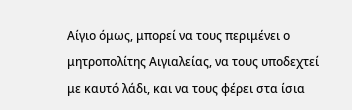Αίγιο όμως, μπορεί να τους περιμένει ο μητροπολίτης Αιγιαλείας, να τους υποδεχτεί με καυτό λάδι, και να τους φέρει στα ίσια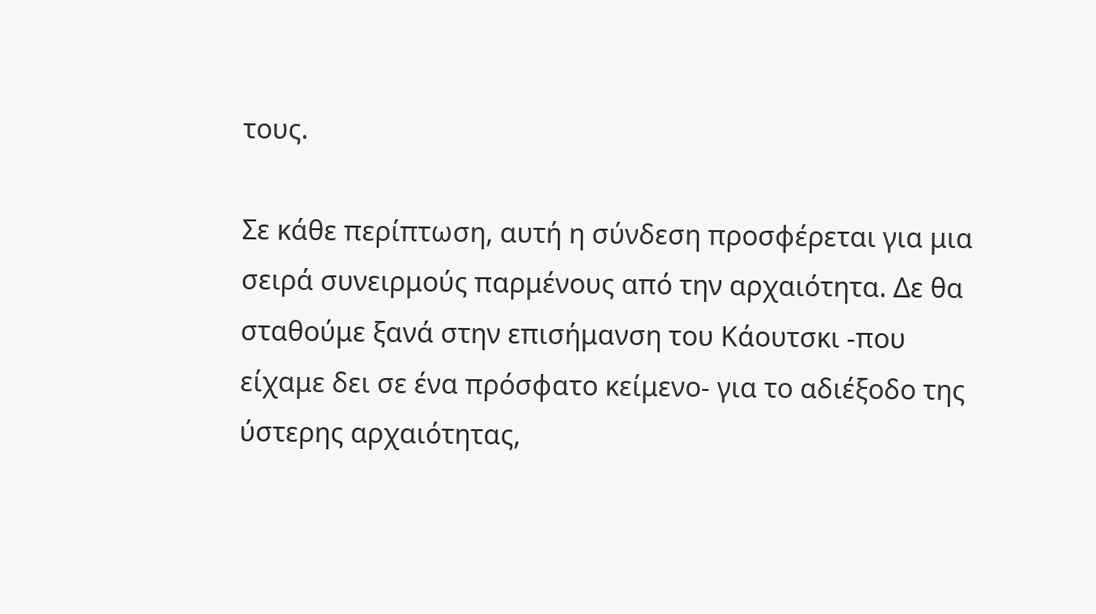τους.

Σε κάθε περίπτωση, αυτή η σύνδεση προσφέρεται για μια σειρά συνειρμούς παρμένους από την αρχαιότητα. Δε θα σταθούμε ξανά στην επισήμανση του Κάουτσκι -που είχαμε δει σε ένα πρόσφατο κείμενο- για το αδιέξοδο της ύστερης αρχαιότητας,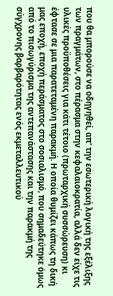που θα μπορούσε να οδηγηθεί, απ' την εσωτερική λογική της εξέλιξης των πραγμάτων, στο πέρασμα στην κεφαλαιοκρατία, αλλά δεν είχε τις υλικές προϋποθέσεις για κάτι τέτοιο (πρωταρχική συσσώρευση) κι έφτασε σε μια παρατεταμένη παρακμή. Η οποία θυμίζει κάπως τη δική μας εποχή, εποχή περάσματος στο σοσιαλισμό, που σημαδεύτηκε όμως από το πισωγύρισμα της αντεπανάστασης και την παρακμή της σύγχρονης βαρβαρότητας ενός εκμεταλλευτικού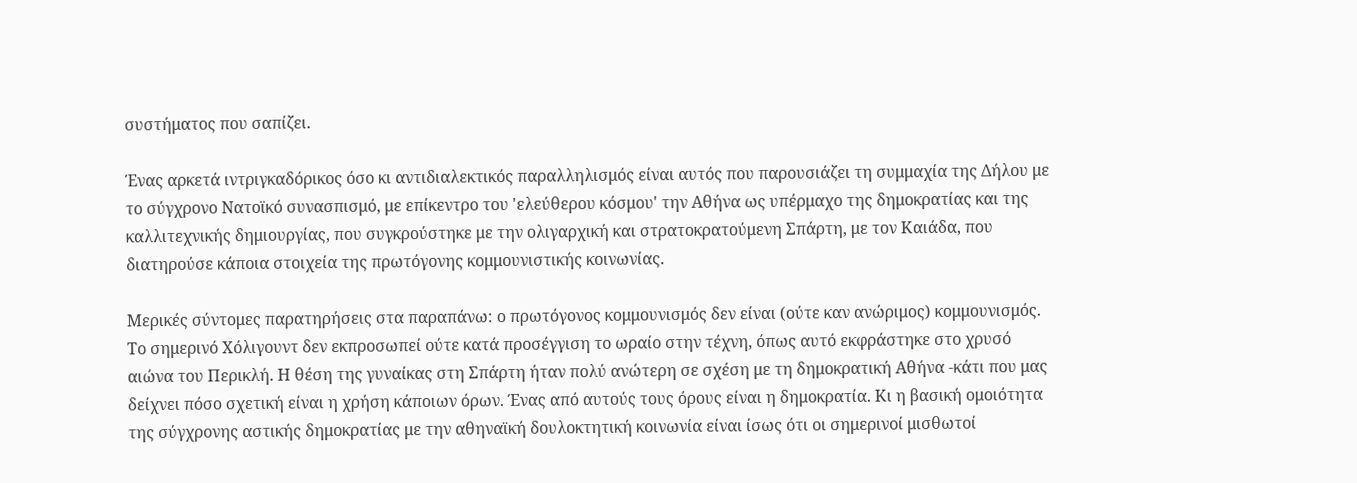συστήματος που σαπίζει.

Ένας αρκετά ιντριγκαδόρικος όσο κι αντιδιαλεκτικός παραλληλισμός είναι αυτός που παρουσιάζει τη συμμαχία της Δήλου με το σύγχρονο Νατοϊκό συνασπισμό, με επίκεντρο του 'ελεύθερου κόσμου' την Αθήνα ως υπέρμαχο της δημοκρατίας και της καλλιτεχνικής δημιουργίας, που συγκρούστηκε με την ολιγαρχική και στρατοκρατούμενη Σπάρτη, με τον Καιάδα, που διατηρούσε κάποια στοιχεία της πρωτόγονης κομμουνιστικής κοινωνίας.

Μερικές σύντομες παρατηρήσεις στα παραπάνω: ο πρωτόγονος κομμουνισμός δεν είναι (ούτε καν ανώριμος) κομμουνισμός. Το σημερινό Χόλιγουντ δεν εκπροσωπεί ούτε κατά προσέγγιση το ωραίο στην τέχνη, όπως αυτό εκφράστηκε στο χρυσό αιώνα του Περικλή. Η θέση της γυναίκας στη Σπάρτη ήταν πολύ ανώτερη σε σχέση με τη δημοκρατική Αθήνα -κάτι που μας δείχνει πόσο σχετική είναι η χρήση κάποιων όρων. Ένας από αυτούς τους όρους είναι η δημοκρατία. Κι η βασική ομοιότητα της σύγχρονης αστικής δημοκρατίας με την αθηναϊκή δουλοκτητική κοινωνία είναι ίσως ότι οι σημερινοί μισθωτοί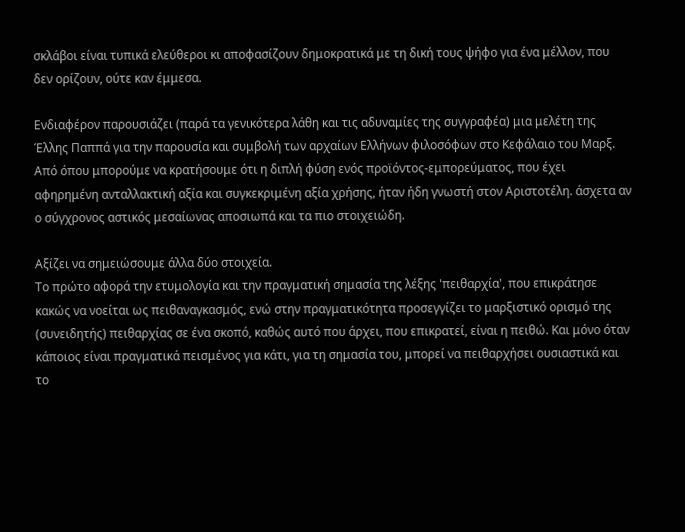σκλάβοι είναι τυπικά ελεύθεροι κι αποφασίζουν δημοκρατικά με τη δική τους ψήφο για ένα μέλλον, που δεν ορίζουν, ούτε καν έμμεσα.

Ενδιαφέρον παρουσιάζει (παρά τα γενικότερα λάθη και τις αδυναμίες της συγγραφέα) μια μελέτη της Έλλης Παππά για την παρουσία και συμβολή των αρχαίων Ελλήνων φιλοσόφων στο Κεφάλαιο του Μαρξ. Από όπου μπορούμε να κρατήσουμε ότι η διπλή φύση ενός προϊόντος-εμπορεύματος, που έχει αφηρημένη ανταλλακτική αξία και συγκεκριμένη αξία χρήσης, ήταν ήδη γνωστή στον Αριστοτέλη. άσχετα αν ο σύγχρονος αστικός μεσαίωνας αποσιωπά και τα πιο στοιχειώδη.

Αξίζει να σημειώσουμε άλλα δύο στοιχεία.
Το πρώτο αφορά την ετυμολογία και την πραγματική σημασία της λέξης 'πειθαρχία', που επικράτησε κακώς να νοείται ως πειθαναγκασμός, ενώ στην πραγματικότητα προσεγγίζει το μαρξιστικό ορισμό της (συνειδητής) πειθαρχίας σε ένα σκοπό, καθώς αυτό που άρχει, που επικρατεί, είναι η πειθώ. Και μόνο όταν κάποιος είναι πραγματικά πεισμένος για κάτι, για τη σημασία του, μπορεί να πειθαρχήσει ουσιαστικά και το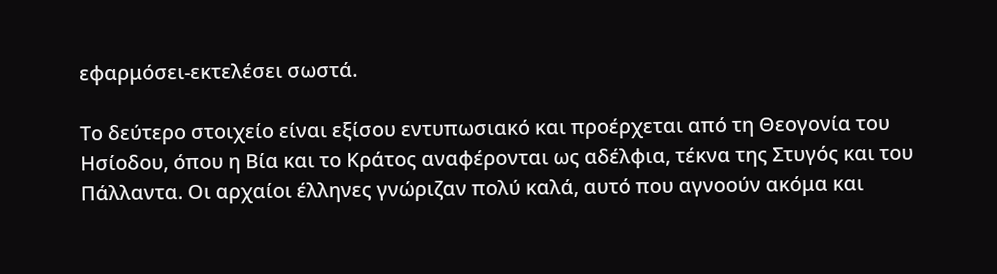εφαρμόσει-εκτελέσει σωστά.

Το δεύτερο στοιχείο είναι εξίσου εντυπωσιακό και προέρχεται από τη Θεογονία του Ησίοδου, όπου η Βία και το Κράτος αναφέρονται ως αδέλφια, τέκνα της Στυγός και του Πάλλαντα. Οι αρχαίοι έλληνες γνώριζαν πολύ καλά, αυτό που αγνοούν ακόμα και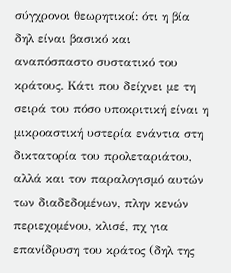σύγχρονοι θεωρητικοί: ότι η βία δηλ είναι βασικό και αναπόσπαστο συστατικό του κράτους. Κάτι που δείχνει με τη σειρά του πόσο υποκριτική είναι η μικροαστική υστερία ενάντια στη δικτατορία του προλεταριάτου, αλλά και τον παραλογισμό αυτών των διαδεδομένων, πλην κενών περιεχομένου, κλισέ, πχ για επανίδρυση του κράτος (δηλ της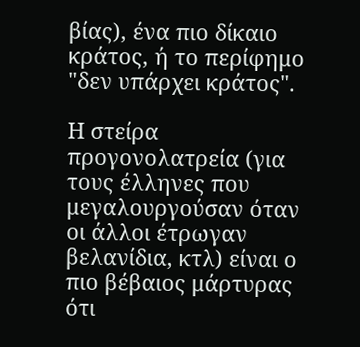βίας), ένα πιο δίκαιο κράτος, ή το περίφημο "δεν υπάρχει κράτος".

Η στείρα προγονολατρεία (για τους έλληνες που μεγαλουργούσαν όταν οι άλλοι έτρωγαν βελανίδια, κτλ) είναι ο πιο βέβαιος μάρτυρας ότι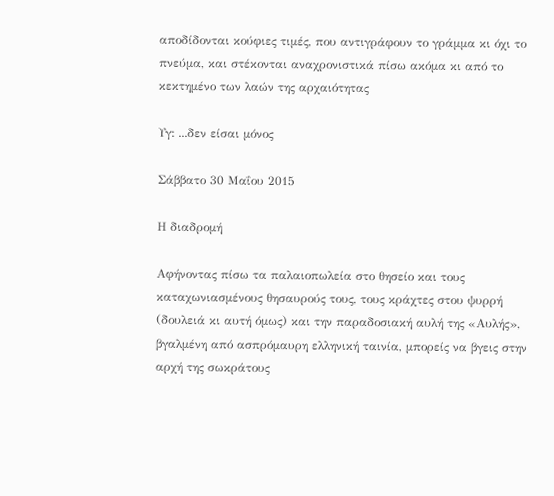αποδίδονται κούφιες τιμές, που αντιγράφουν το γράμμα κι όχι το πνεύμα, και στέκονται αναχρονιστικά πίσω ακόμα κι από το κεκτημένο των λαών της αρχαιότητας

Υγ: ...δεν είσαι μόνος

Σάββατο 30 Μαΐου 2015

Η διαδρομή

Αφήνοντας πίσω τα παλαιοπωλεία στο θησείο και τους καταχωνιασμένους θησαυρούς τους, τους κράχτες στου ψυρρή (δουλειά κι αυτή όμως) και την παραδοσιακή αυλή της «Αυλής», βγαλμένη από ασπρόμαυρη ελληνική ταινία, μπορείς να βγεις στην αρχή της σωκράτους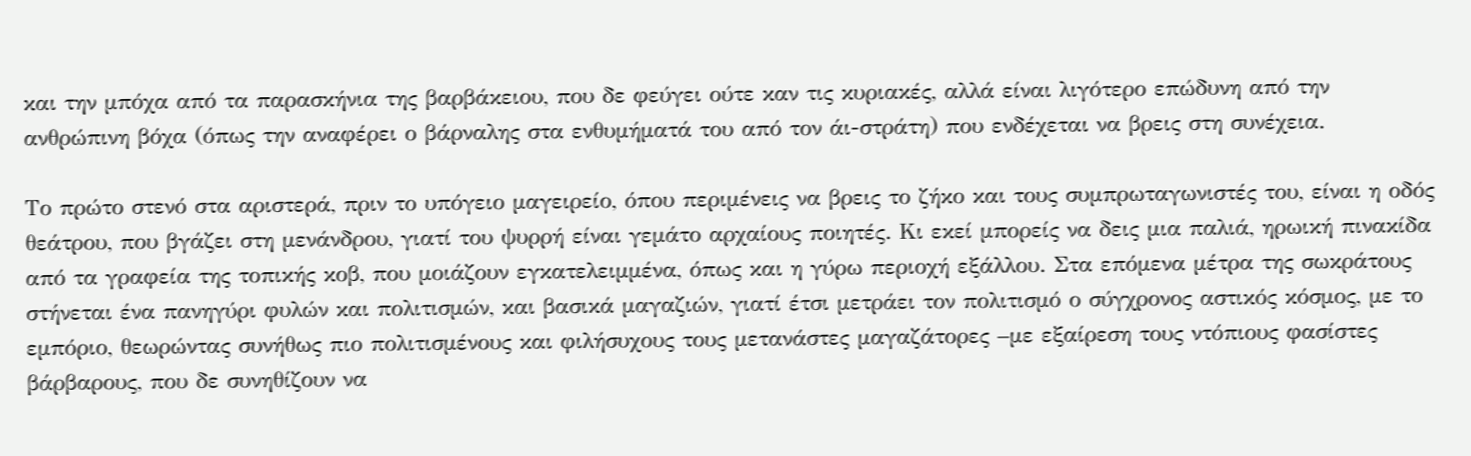και την μπόχα από τα παρασκήνια της βαρβάκειου, που δε φεύγει ούτε καν τις κυριακές, αλλά είναι λιγότερο επώδυνη από την ανθρώπινη βόχα (όπως την αναφέρει ο βάρναλης στα ενθυμήματά του από τον άι-στράτη) που ενδέχεται να βρεις στη συνέχεια.

Το πρώτο στενό στα αριστερά, πριν το υπόγειο μαγειρείο, όπου περιμένεις να βρεις το ζήκο και τους συμπρωταγωνιστές του, είναι η οδός θεάτρου, που βγάζει στη μενάνδρου, γιατί του ψυρρή είναι γεμάτο αρχαίους ποιητές. Κι εκεί μπορείς να δεις μια παλιά, ηρωική πινακίδα από τα γραφεία της τοπικής κοβ, που μοιάζουν εγκατελειμμένα, όπως και η γύρω περιοχή εξάλλου. Στα επόμενα μέτρα της σωκράτους στήνεται ένα πανηγύρι φυλών και πολιτισμών, και βασικά μαγαζιών, γιατί έτσι μετράει τον πολιτισμό ο σύγχρονος αστικός κόσμος, με το εμπόριο, θεωρώντας συνήθως πιο πολιτισμένους και φιλήσυχους τους μετανάστες μαγαζάτορες –με εξαίρεση τους ντόπιους φασίστες βάρβαρους, που δε συνηθίζουν να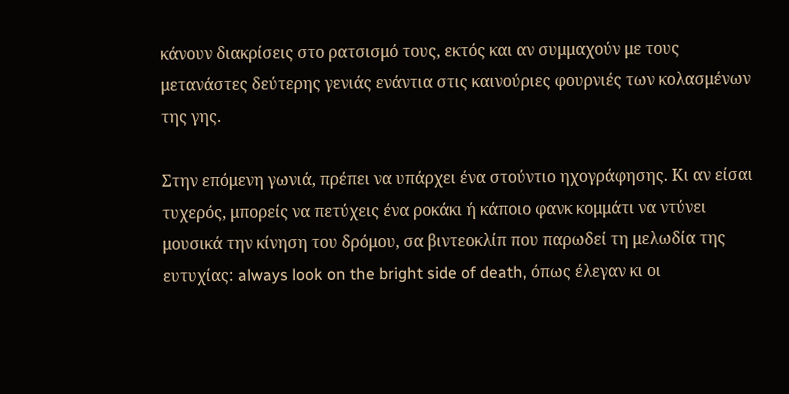κάνουν διακρίσεις στο ρατσισμό τους, εκτός και αν συμμαχούν με τους μετανάστες δεύτερης γενιάς ενάντια στις καινούριες φουρνιές των κολασμένων της γης.

Στην επόμενη γωνιά, πρέπει να υπάρχει ένα στούντιο ηχογράφησης. Κι αν είσαι τυχερός, μπορείς να πετύχεις ένα ροκάκι ή κάποιο φανκ κομμάτι να ντύνει μουσικά την κίνηση του δρόμου, σα βιντεοκλίπ που παρωδεί τη μελωδία της ευτυχίας: always look on the bright side of death, όπως έλεγαν κι οι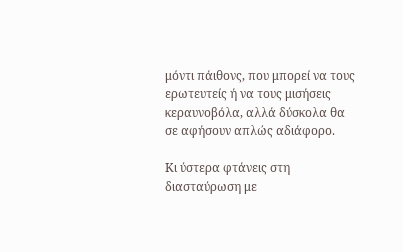μόντι πάιθονς, που μπορεί να τους ερωτευτείς ή να τους μισήσεις κεραυνοβόλα, αλλά δύσκολα θα σε αφήσουν απλώς αδιάφορο.

Κι ύστερα φτάνεις στη διασταύρωση με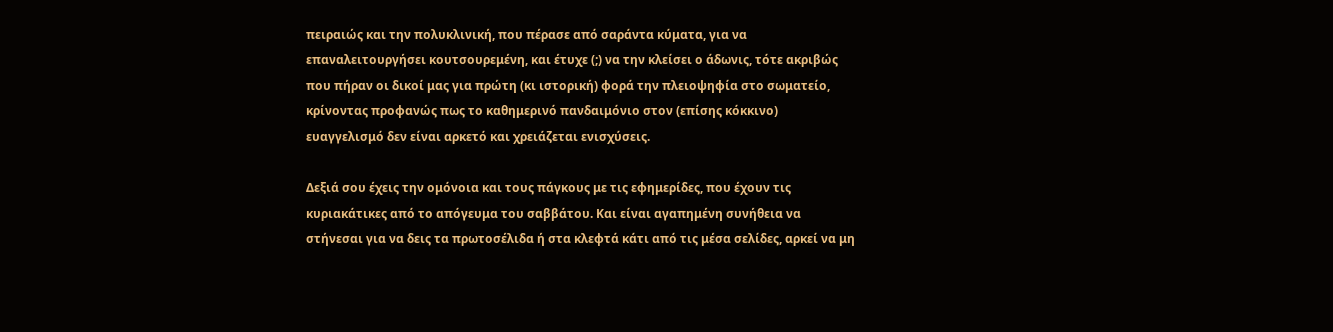πειραιώς και την πολυκλινική, που πέρασε από σαράντα κύματα, για να επαναλειτουργήσει κουτσουρεμένη, και έτυχε (;) να την κλείσει ο άδωνις, τότε ακριβώς που πήραν οι δικοί μας για πρώτη (κι ιστορική) φορά την πλειοψηφία στο σωματείο, κρίνοντας προφανώς πως το καθημερινό πανδαιμόνιο στον (επίσης κόκκινο) ευαγγελισμό δεν είναι αρκετό και χρειάζεται ενισχύσεις.

Δεξιά σου έχεις την ομόνοια και τους πάγκους με τις εφημερίδες, που έχουν τις κυριακάτικες από το απόγευμα του σαββάτου. Και είναι αγαπημένη συνήθεια να στήνεσαι για να δεις τα πρωτοσέλιδα ή στα κλεφτά κάτι από τις μέσα σελίδες, αρκεί να μη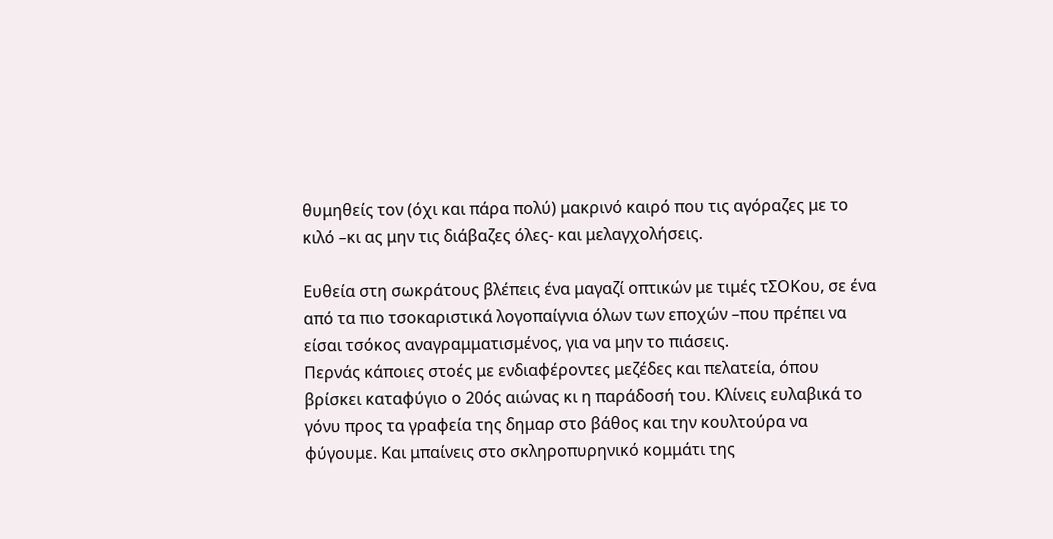θυμηθείς τον (όχι και πάρα πολύ) μακρινό καιρό που τις αγόραζες με το κιλό –κι ας μην τις διάβαζες όλες- και μελαγχολήσεις.

Ευθεία στη σωκράτους βλέπεις ένα μαγαζί οπτικών με τιμές τΣΟΚου, σε ένα από τα πιο τσοκαριστικά λογοπαίγνια όλων των εποχών –που πρέπει να είσαι τσόκος αναγραμματισμένος, για να μην το πιάσεις.
Περνάς κάποιες στοές με ενδιαφέροντες μεζέδες και πελατεία, όπου βρίσκει καταφύγιο ο 20ός αιώνας κι η παράδοσή του. Κλίνεις ευλαβικά το γόνυ προς τα γραφεία της δημαρ στο βάθος και την κουλτούρα να φύγουμε. Και μπαίνεις στο σκληροπυρηνικό κομμάτι της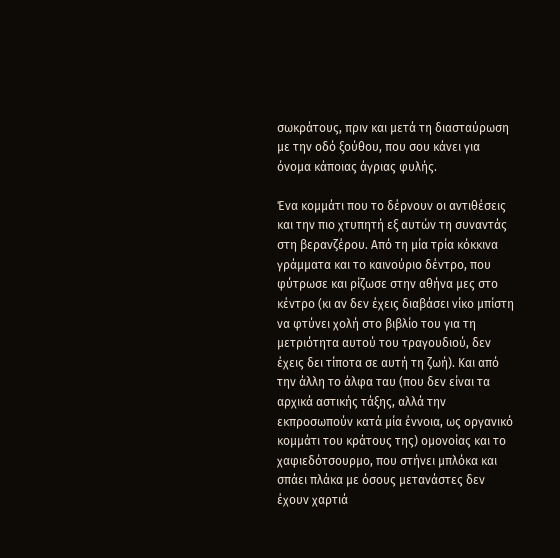σωκράτους, πριν και μετά τη διασταύρωση με την οδό ξούθου, που σου κάνει για όνομα κάποιας άγριας φυλής.

Ένα κομμάτι που το δέρνουν οι αντιθέσεις και την πιο χτυπητή εξ αυτών τη συναντάς στη βερανζέρου. Από τη μία τρία κόκκινα γράμματα και το καινούριο δέντρο, που φύτρωσε και ρίζωσε στην αθήνα μες στο κέντρο (κι αν δεν έχεις διαβάσει νίκο μπίστη να φτύνει χολή στο βιβλίο του για τη μετριότητα αυτού του τραγουδιού, δεν έχεις δει τίποτα σε αυτή τη ζωή). Και από την άλλη το άλφα ταυ (που δεν είναι τα αρχικά αστικής τάξης, αλλά την εκπροσωπούν κατά μία έννοια, ως οργανικό κομμάτι του κράτους της) ομονοίας και το χαφιεδότσουρμο, που στήνει μπλόκα και σπάει πλάκα με όσους μετανάστες δεν έχουν χαρτιά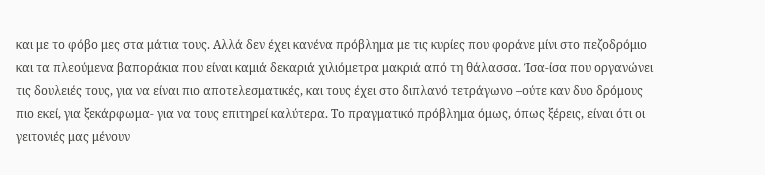και με το φόβο μες στα μάτια τους. Αλλά δεν έχει κανένα πρόβλημα με τις κυρίες που φοράνε μίνι στο πεζοδρόμιο και τα πλεούμενα βαποράκια που είναι καμιά δεκαριά χιλιόμετρα μακριά από τη θάλασσα. Ίσα-ίσα που οργανώνει τις δουλειές τους, για να είναι πιο αποτελεσματικές, και τους έχει στο διπλανό τετράγωνο –ούτε καν δυο δρόμους πιο εκεί, για ξεκάρφωμα- για να τους επιτηρεί καλύτερα. Το πραγματικό πρόβλημα όμως, όπως ξέρεις, είναι ότι οι γειτονιές μας μένουν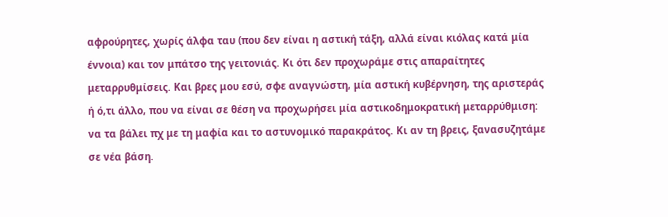αφρούρητες, χωρίς άλφα ταυ (που δεν είναι η αστική τάξη, αλλά είναι κιόλας κατά μία έννοια) και τον μπάτσο της γειτονιάς. Κι ότι δεν προχωράμε στις απαραίτητες μεταρρυθμίσεις. Και βρες μου εσύ, σφε αναγνώστη, μία αστική κυβέρνηση, της αριστεράς ή ό,τι άλλο, που να είναι σε θέση να προχωρήσει μία αστικοδημοκρατική μεταρρύθμιση: να τα βάλει πχ με τη μαφία και το αστυνομικό παρακράτος. Κι αν τη βρεις, ξανασυζητάμε σε νέα βάση.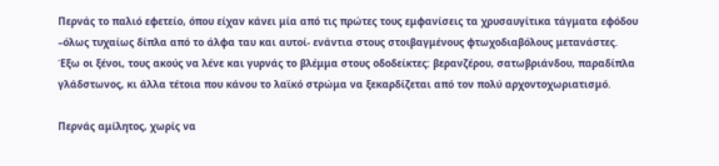Περνάς το παλιό εφετείο, όπου είχαν κάνει μία από τις πρώτες τους εμφανίσεις τα χρυσαυγίτικα τάγματα εφόδου –όλως τυχαίως δίπλα από το άλφα ταυ και αυτοί- ενάντια στους στοιβαγμένους φτωχοδιαβόλους μετανάστες. Έξω οι ξένοι, τους ακούς να λένε και γυρνάς το βλέμμα στους οδοδείκτες: βερανζέρου, σατωβριάνδου, παραδίπλα γλάδστωνος, κι άλλα τέτοια που κάνου το λαϊκό στρώμα να ξεκαρδίζεται από τον πολύ αρχοντοχωριατισμό.

Περνάς αμίλητος, χωρίς να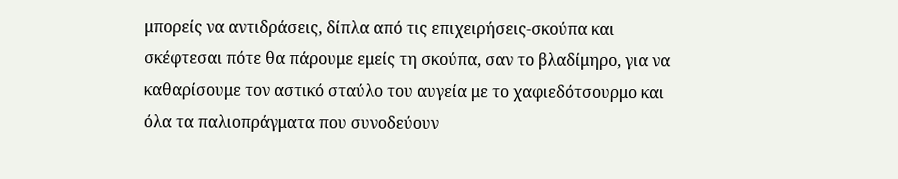μπορείς να αντιδράσεις, δίπλα από τις επιχειρήσεις-σκούπα και σκέφτεσαι πότε θα πάρουμε εμείς τη σκούπα, σαν το βλαδίμηρο, για να καθαρίσουμε τον αστικό σταύλο του αυγεία με το χαφιεδότσουρμο και όλα τα παλιοπράγματα που συνοδεύουν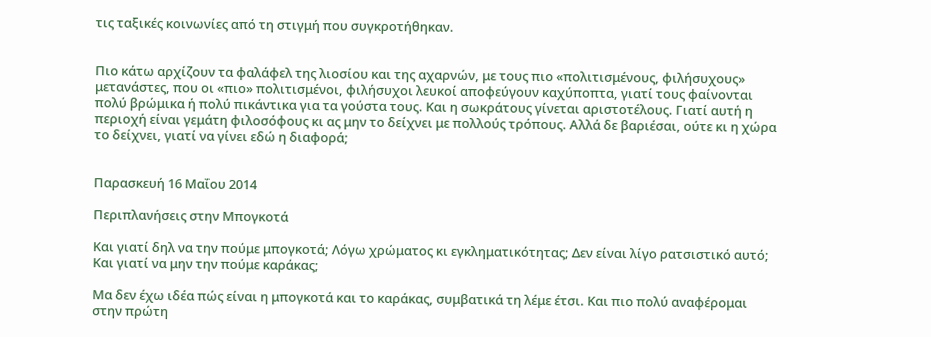τις ταξικές κοινωνίες από τη στιγμή που συγκροτήθηκαν.


Πιο κάτω αρχίζουν τα φαλάφελ της λιοσίου και της αχαρνών, με τους πιο «πολιτισμένους, φιλήσυχους» μετανάστες, που οι «πιο» πολιτισμένοι, φιλήσυχοι λευκοί αποφεύγουν καχύποπτα, γιατί τους φαίνονται πολύ βρώμικα ή πολύ πικάντικα για τα γούστα τους. Και η σωκράτους γίνεται αριστοτέλους. Γιατί αυτή η περιοχή είναι γεμάτη φιλοσόφους κι ας μην το δείχνει με πολλούς τρόπους. Αλλά δε βαριέσαι, ούτε κι η χώρα το δείχνει, γιατί να γίνει εδώ η διαφορά;


Παρασκευή 16 Μαΐου 2014

Περιπλανήσεις στην Μπογκοτά

Και γιατί δηλ να την πούμε μπογκοτά; Λόγω χρώματος κι εγκληματικότητας; Δεν είναι λίγο ρατσιστικό αυτό; Και γιατί να μην την πούμε καράκας;

Μα δεν έχω ιδέα πώς είναι η μπογκοτά και το καράκας, συμβατικά τη λέμε έτσι. Και πιο πολύ αναφέρομαι στην πρώτη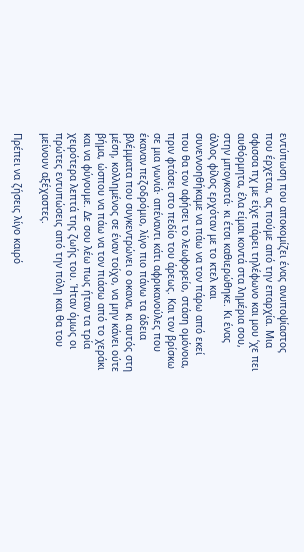εντύπωση που αποκομίζει ένας ανυποψίαστος που έρχεται, ας πούμε από την επαρχία. Μια σφισσα πχ με είχε πάρει τηλέφωνο και μου ‘χε πει αυθόρμητα, έλα είμαι κοντά στα λημέρια σου, στην μπογκοτά· κι έτσι καθιερώθηκε. Κι ένας άλλος φίλος ερχόταν με το κτελ και συνεννοηθήκαμε να πάω να τον πάρω από εκεί που θα τον αφήσει το λεωφορείο, στάση ομόνοια, πριν φτάσει στο πεδίο του άρεως. Και τον βρίσκω σε μια γωνιά· απέναντι κάτι αφρικανούλες που έκαναν πεζοδρόμιο, λίγο πιο πάνω τα άδεια βλέμματα που συγκεντρώνει ο οκανα, κι αυτός στη μέση, κολλημένος σε έναν τοίχο, να μην κάνει ούτε βήμα, ώσπου να πάω να τον πιάσω από το χεράκι και να φύγουμε. Δε σου λέω πως ήταν τα τρία χειρότερα λεπτά της ζωής του. Ήταν όμως οι πρώτες εντυπώσεις από την πόλη και θα του μείνουν αξέχαστες.

Πρέπει να ζήσεις λίγο καιρό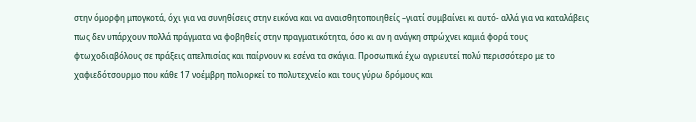στην όμορφη μπογκοτά, όχι για να συνηθίσεις στην εικόνα και να αναισθητοποιηθείς –γιατί συμβαίνει κι αυτό- αλλά για να καταλάβεις πως δεν υπάρχουν πολλά πράγματα να φοβηθείς στην πραγματικότητα, όσο κι αν η ανάγκη σπρώχνει καμιά φορά τους φτωχοδιαβόλους σε πράξεις απελπισίας και παίρνουν κι εσένα τα σκάγια. Προσωπικά έχω αγριευτεί πολύ περισσότερο με το χαφιεδότσουρμο που κάθε 17 νοέμβρη πολιορκεί το πολυτεχνείο και τους γύρω δρόμους και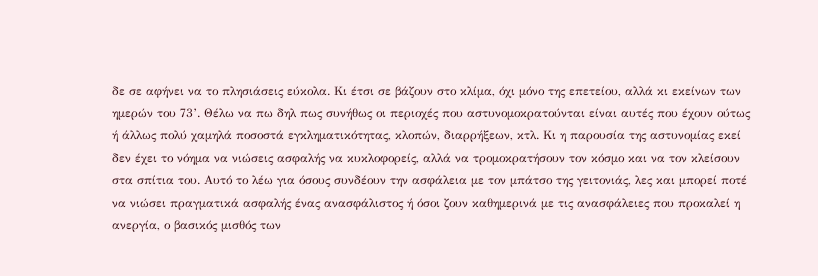δε σε αφήνει να το πλησιάσεις εύκολα. Κι έτσι σε βάζουν στο κλίμα, όχι μόνο της επετείου, αλλά κι εκείνων των ημερών του 73’. Θέλω να πω δηλ πως συνήθως οι περιοχές που αστυνομοκρατούνται είναι αυτές που έχουν ούτως ή άλλως πολύ χαμηλά ποσοστά εγκληματικότητας, κλοπών, διαρρήξεων, κτλ. Κι η παρουσία της αστυνομίας εκεί δεν έχει το νόημα να νιώσεις ασφαλής να κυκλοφορείς, αλλά να τρομοκρατήσουν τον κόσμο και να τον κλείσουν στα σπίτια του. Αυτό το λέω για όσους συνδέουν την ασφάλεια με τον μπάτσο της γειτονιάς, λες και μπορεί ποτέ να νιώσει πραγματικά ασφαλής ένας ανασφάλιστος ή όσοι ζουν καθημερινά με τις ανασφάλειες που προκαλεί η ανεργία, ο βασικός μισθός των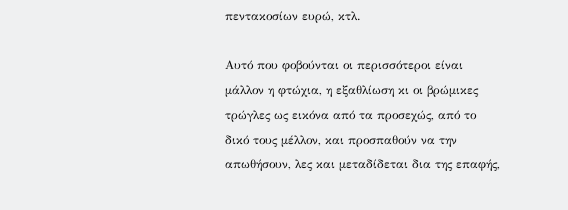πεντακοσίων ευρώ, κτλ.

Αυτό που φοβούνται οι περισσότεροι είναι μάλλον η φτώχια, η εξαθλίωση κι οι βρώμικες τρώγλες ως εικόνα από τα προσεχώς, από το δικό τους μέλλον, και προσπαθούν να την απωθήσουν, λες και μεταδίδεται δια της επαφής,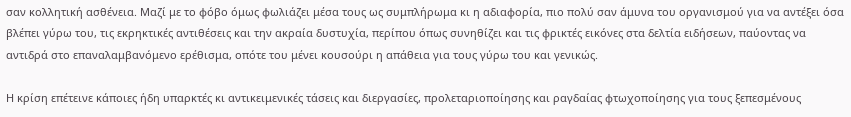σαν κολλητική ασθένεια. Μαζί με το φόβο όμως φωλιάζει μέσα τους ως συμπλήρωμα κι η αδιαφορία, πιο πολύ σαν άμυνα του οργανισμού για να αντέξει όσα βλέπει γύρω του, τις εκρηκτικές αντιθέσεις και την ακραία δυστυχία, περίπου όπως συνηθίζει και τις φρικτές εικόνες στα δελτία ειδήσεων, παύοντας να αντιδρά στο επαναλαμβανόμενο ερέθισμα, οπότε του μένει κουσούρι η απάθεια για τους γύρω του και γενικώς.

Η κρίση επέτεινε κάποιες ήδη υπαρκτές κι αντικειμενικές τάσεις και διεργασίες, προλεταριοποίησης και ραγδαίας φτωχοποίησης για τους ξεπεσμένους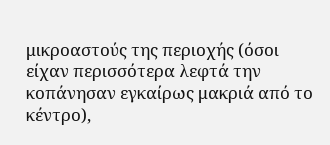μικροαστούς της περιοχής (όσοι είχαν περισσότερα λεφτά την κοπάνησαν εγκαίρως μακριά από το κέντρο),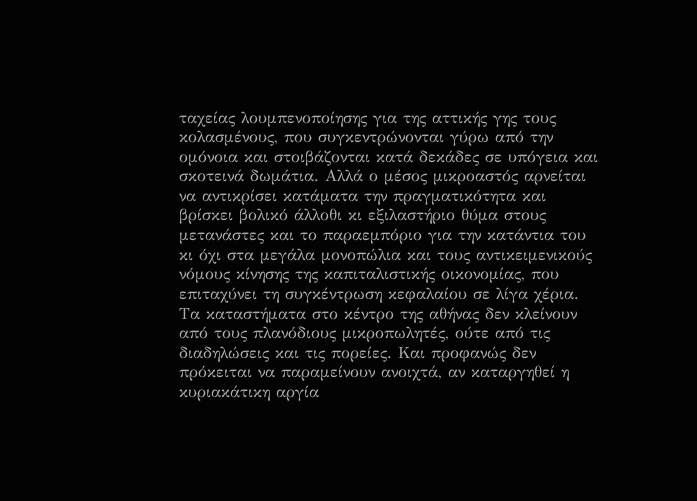ταχείας λουμπενοποίησης για της αττικής γης τους κολασμένους, που συγκεντρώνονται γύρω από την ομόνοια και στοιβάζονται κατά δεκάδες σε υπόγεια και σκοτεινά δωμάτια. Αλλά ο μέσος μικροαστός αρνείται να αντικρίσει κατάματα την πραγματικότητα και βρίσκει βολικό άλλοθι κι εξιλαστήριο θύμα στους μετανάστες και το παραεμπόριο για την κατάντια του κι όχι στα μεγάλα μονοπώλια και τους αντικειμενικούς νόμους κίνησης της καπιταλιστικής οικονομίας, που επιταχύνει τη συγκέντρωση κεφαλαίου σε λίγα χέρια. Τα καταστήματα στο κέντρο της αθήνας δεν κλείνουν από τους πλανόδιους μικροπωλητές, ούτε από τις διαδηλώσεις και τις πορείες. Και προφανώς δεν πρόκειται να παραμείνουν ανοιχτά, αν καταργηθεί η κυριακάτικη αργία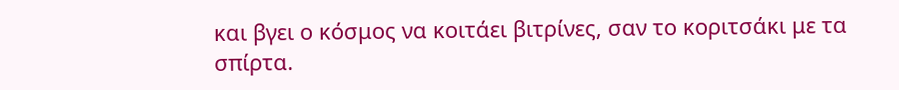και βγει ο κόσμος να κοιτάει βιτρίνες, σαν το κοριτσάκι με τα σπίρτα.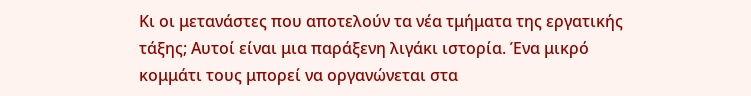Κι οι μετανάστες που αποτελούν τα νέα τμήματα της εργατικής τάξης; Αυτοί είναι μια παράξενη λιγάκι ιστορία. Ένα μικρό κομμάτι τους μπορεί να οργανώνεται στα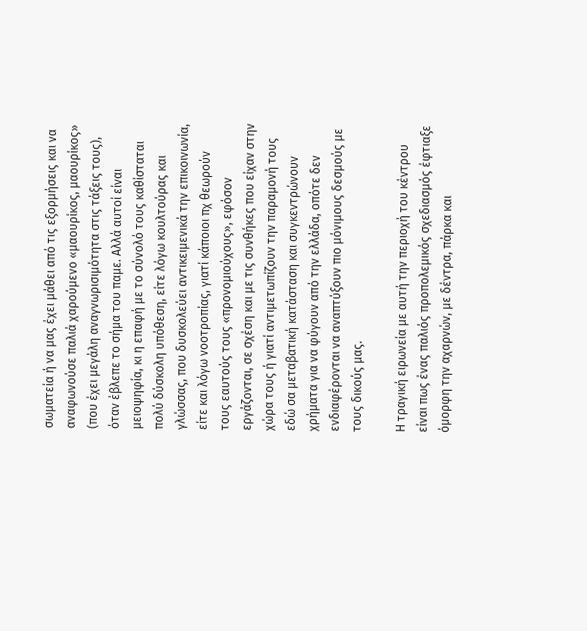σωματεία ή να μας έχει μάθει από τις εξορμήσεις και να αναφωνούσε παλιά χαρούμενο «μαουρίκος, μαουρίκος» (που έχει μεγάλη αναγνωρισιμότητα στις τάξεις τους), όταν έβλεπε το σήμα του παμε. Αλλά αυτοί είναι μειοψηφία, κι η επαφή με το σύνολό τους καθίσταται πολύ δύσκολη υπόθεση, είτε λόγω κουλτούρας και γλώσσας, που δυσκολεύει αντικειμενικά την επικοινωνία, είτε και λόγω νοοτροπίας, γιατί κάποιοι πχ θεωρούν τους εαυτούς τους «προνομιούχους», εφόσον εργάζονται, σε σχέση και με τις συνθήκες που είχαν στην χώρα τους ή γιατί αντιμετωπίζουν την παραμονή τους εδώ σα μεταβατική κατάσταση και συγκεντρώνουν χρήματα για να φύγουν από την ελλάδα, οπότε δεν ενδιαφέρονται να αναπτύξουν πιο μόνιμους δεσμούς με τους δικούς μας.

Η τραγική ειρωνεία με αυτή την περιοχή του κέντρου είναι πως ένας παλιός προπολεμικός σχεδιασμός έφτιαξε όμορφη την αχαρνών, με δέντρα, πάρκα και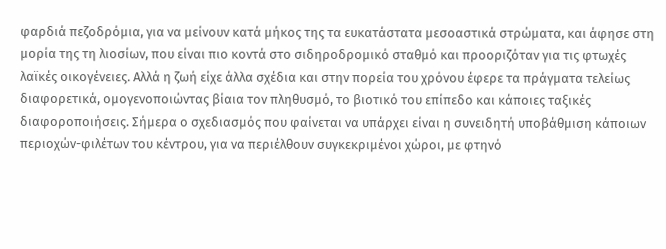φαρδιά πεζοδρόμια, για να μείνουν κατά μήκος της τα ευκατάστατα μεσοαστικά στρώματα, και άφησε στη μορία της τη λιοσίων, που είναι πιο κοντά στο σιδηροδρομικό σταθμό και προοριζόταν για τις φτωχές λαϊκές οικογένειες. Αλλά η ζωή είχε άλλα σχέδια και στην πορεία του χρόνου έφερε τα πράγματα τελείως διαφορετικά, ομογενοποιώντας βίαια τον πληθυσμό, το βιοτικό του επίπεδο και κάποιες ταξικές διαφοροποιήσεις. Σήμερα ο σχεδιασμός που φαίνεται να υπάρχει είναι η συνειδητή υποβάθμιση κάποιων περιοχών-φιλέτων του κέντρου, για να περιέλθουν συγκεκριμένοι χώροι, με φτηνό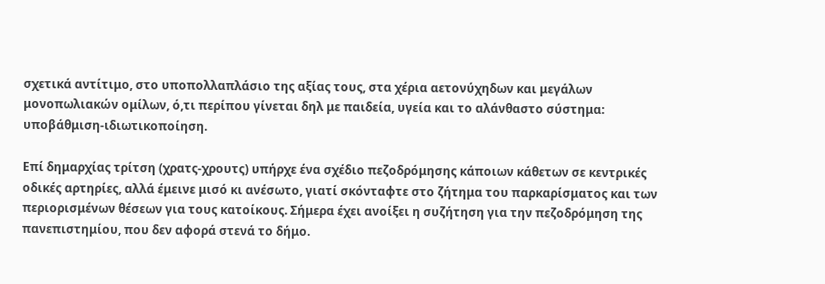σχετικά αντίτιμο, στο υποπολλαπλάσιο της αξίας τους, στα χέρια αετονύχηδων και μεγάλων μονοπωλιακών ομίλων, ό,τι περίπου γίνεται δηλ με παιδεία, υγεία και το αλάνθαστο σύστημα: υποβάθμιση-ιδιωτικοποίηση.

Επί δημαρχίας τρίτση (χρατς-χρουτς) υπήρχε ένα σχέδιο πεζοδρόμησης κάποιων κάθετων σε κεντρικές οδικές αρτηρίες, αλλά έμεινε μισό κι ανέσωτο, γιατί σκόνταφτε στο ζήτημα του παρκαρίσματος και των περιορισμένων θέσεων για τους κατοίκους. Σήμερα έχει ανοίξει η συζήτηση για την πεζοδρόμηση της πανεπιστημίου, που δεν αφορά στενά το δήμο.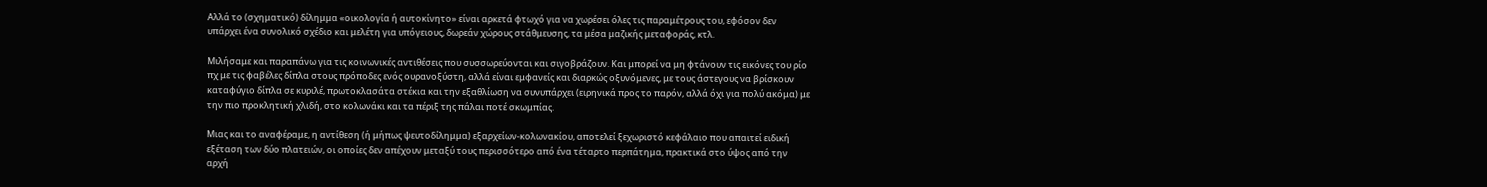Αλλά το (σχηματικό) δίλημμα «οικολογία ή αυτοκίνητο» είναι αρκετά φτωχό για να χωρέσει όλες τις παραμέτρους του, εφόσον δεν υπάρχει ένα συνολικό σχέδιο και μελέτη για υπόγειους, δωρεάν χώρους στάθμευσης, τα μέσα μαζικής μεταφοράς, κτλ.

Μιλήσαμε και παραπάνω για τις κοινωνικές αντιθέσεις που συσσωρεύονται και σιγοβράζουν. Και μπορεί να μη φτάνουν τις εικόνες του ρίο πχ με τις φαβέλες δίπλα στους πρόποδες ενός ουρανοξύστη, αλλά είναι εμφανείς και διαρκώς οξυνόμενες, με τους άστεγους να βρίσκουν καταφύγιο δίπλα σε κυριλέ, πρωτοκλασάτα στέκια και την εξαθλίωση να συνυπάρχει (ειρηνικά προς το παρόν, αλλά όχι για πολύ ακόμα) με την πιο προκλητική χλιδή, στο κολωνάκι και τα πέριξ της πάλαι ποτέ σκωμπίας.

Μιας και το αναφέραμε, η αντίθεση (ή μήπως ψευτοδίλημμα) εξαρχείων-κολωνακίου, αποτελεί ξεχωριστό κεφάλαιο που απαιτεί ειδική εξέταση των δύο πλατειών, οι οποίες δεν απέχουν μεταξύ τους περισσότερο από ένα τέταρτο περπάτημα, πρακτικά στο ύψος από την αρχή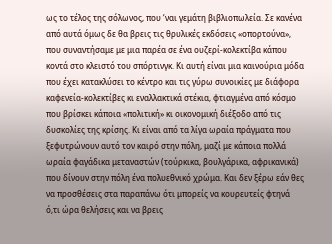ως το τέλος της σόλωνος, που ‘ναι γεμάτη βιβλιοπωλεία. Σε κανένα από αυτά όμως δε θα βρεις τις θρυλικές εκδόσεις «οπορτούνα», που συναντήσαμε με μια παρέα σε ένα ουζερί-κολεκτίβα κάπου κοντά στο κλειστό του σπόρτινγκ. Κι αυτή είναι μια καινούρια μόδα που έχει κατακλύσει το κέντρο και τις γύρω συνοικίες με διάφορα καφενεία-κολεκτίβες κι εναλλακτικά στέκια, φτιαγμένα από κόσμο που βρίσκει κάποια «πολιτική» κι οικονομική διέξοδο από τις δυσκολίες της κρίσης. Κι είναι από τα λίγα ωραία πράγματα που ξεφυτρώνουν αυτό τον καιρό στην πόλη, μαζί με κάποια πολλά ωραία φαγάδικα μεταναστών (τούρκικα, βουλγάρικα, αφρικανικά) που δίνουν στην πόλη ένα πολυεθνικό χρώμα. Και δεν ξέρω εάν θες να προσθέσεις στα παραπάνω ότι μπορείς να κουρευτείς φτηνά ό,τι ώρα θελήσεις και να βρεις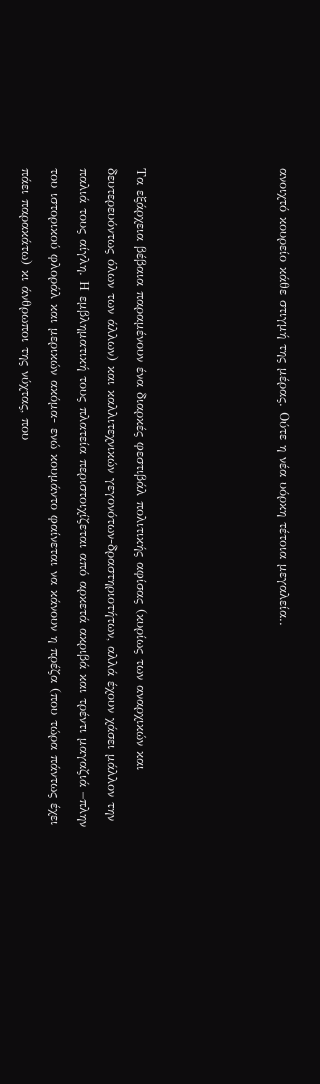ανοιχτό κουρείο κάθε στιγμή της μέρας. Ούτε η νέα υόρκη τέτοια μεγαλεία..




Τα εξάρχεια βέβαια παραμένουν ένα διαρκές φεστιβάλ πολιτικής αφίσας (κυρίως των αναρχικών και δευτερευόντως όλων των άλλων) και καλλιτεχνικών γεγονότων-δραστηριοτήτων, αλλά έχουν χάσει μάλλον την παλιά τους αίγλη. Η εμβληματική τους πλατεία περιστοιχίζεται από αρκετά ακριβά και τρέντι μαγαζιά –πλην του ιστορικού φλοράλ και μερικών ακόμα- ενώ κουμάντο φαίνεται να κάνουν η πρέζα (που τώρα πάντως έχει πάει παρακάτω) κι άνθρωποι της νύχτας, που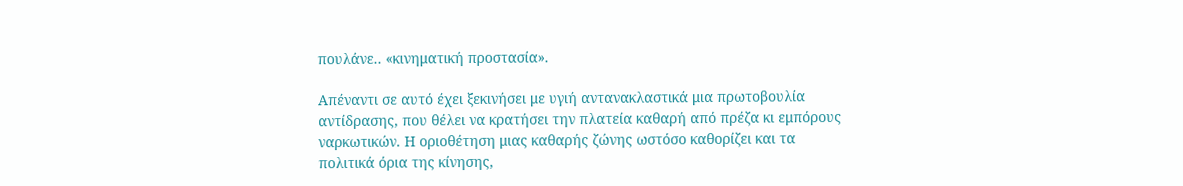πουλάνε.. «κινηματική προστασία».

Απέναντι σε αυτό έχει ξεκινήσει με υγιή αντανακλαστικά μια πρωτοβουλία αντίδρασης, που θέλει να κρατήσει την πλατεία καθαρή από πρέζα κι εμπόρους ναρκωτικών. Η οριοθέτηση μιας καθαρής ζώνης ωστόσο καθορίζει και τα πολιτικά όρια της κίνησης,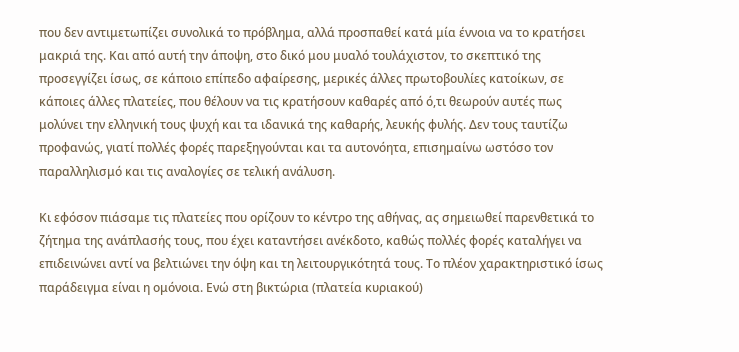που δεν αντιμετωπίζει συνολικά το πρόβλημα, αλλά προσπαθεί κατά μία έννοια να το κρατήσει μακριά της. Και από αυτή την άποψη, στο δικό μου μυαλό τουλάχιστον, το σκεπτικό της προσεγγίζει ίσως, σε κάποιο επίπεδο αφαίρεσης, μερικές άλλες πρωτοβουλίες κατοίκων, σε κάποιες άλλες πλατείες, που θέλουν να τις κρατήσουν καθαρές από ό,τι θεωρούν αυτές πως μολύνει την ελληνική τους ψυχή και τα ιδανικά της καθαρής, λευκής φυλής. Δεν τους ταυτίζω προφανώς, γιατί πολλές φορές παρεξηγούνται και τα αυτονόητα, επισημαίνω ωστόσο τον παραλληλισμό και τις αναλογίες σε τελική ανάλυση.

Κι εφόσον πιάσαμε τις πλατείες που ορίζουν το κέντρο της αθήνας, ας σημειωθεί παρενθετικά το ζήτημα της ανάπλασής τους, που έχει καταντήσει ανέκδοτο, καθώς πολλές φορές καταλήγει να επιδεινώνει αντί να βελτιώνει την όψη και τη λειτουργικότητά τους. Το πλέον χαρακτηριστικό ίσως παράδειγμα είναι η ομόνοια. Ενώ στη βικτώρια (πλατεία κυριακού)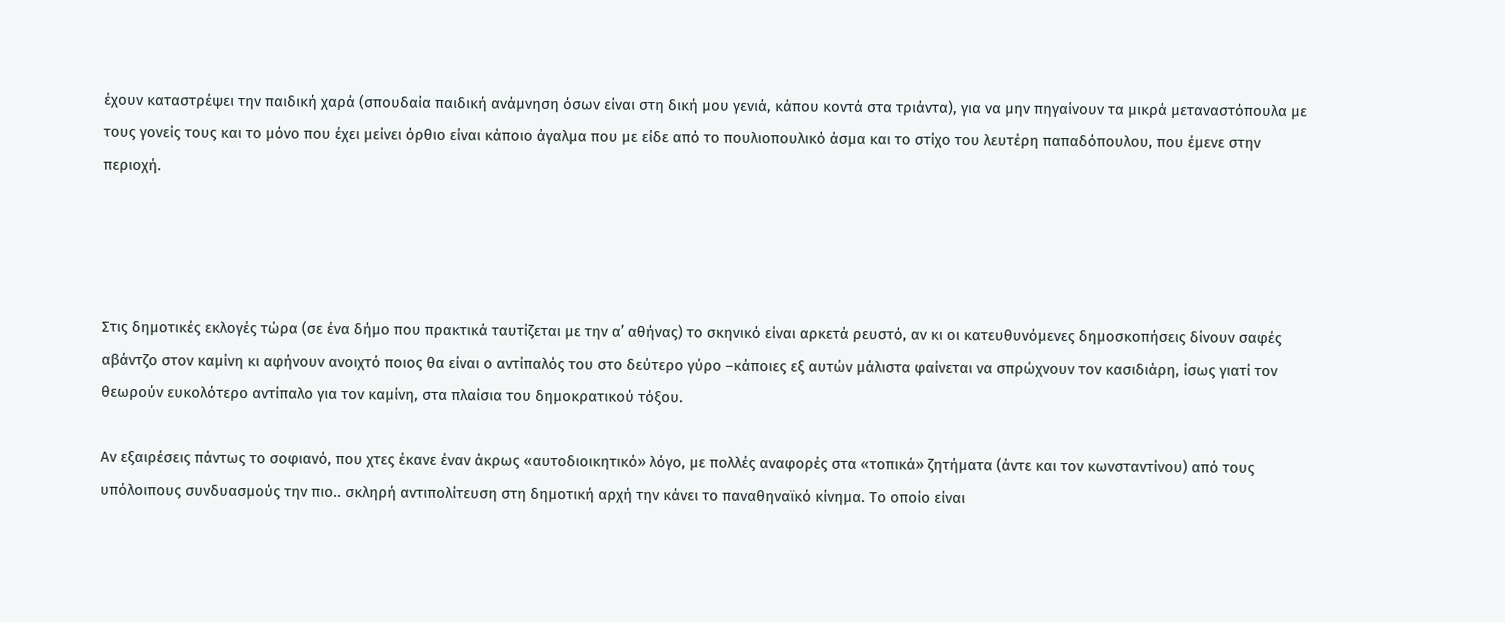έχουν καταστρέψει την παιδική χαρά (σπουδαία παιδική ανάμνηση όσων είναι στη δική μου γενιά, κάπου κοντά στα τριάντα), για να μην πηγαίνουν τα μικρά μεταναστόπουλα με τους γονείς τους και το μόνο που έχει μείνει όρθιο είναι κάποιο άγαλμα που με είδε από το πουλιοπουλικό άσμα και το στίχο του λευτέρη παπαδόπουλου, που έμενε στην περιοχή.




Στις δημοτικές εκλογές τώρα (σε ένα δήμο που πρακτικά ταυτίζεται με την α’ αθήνας) το σκηνικό είναι αρκετά ρευστό, αν κι οι κατευθυνόμενες δημοσκοπήσεις δίνουν σαφές αβάντζο στον καμίνη κι αφήνουν ανοιχτό ποιος θα είναι ο αντίπαλός του στο δεύτερο γύρο –κάποιες εξ αυτών μάλιστα φαίνεται να σπρώχνουν τον κασιδιάρη, ίσως γιατί τον θεωρούν ευκολότερο αντίπαλο για τον καμίνη, στα πλαίσια του δημοκρατικού τόξου.

Αν εξαιρέσεις πάντως το σοφιανό, που χτες έκανε έναν άκρως «αυτοδιοικητικό» λόγο, με πολλές αναφορές στα «τοπικά» ζητήματα (άντε και τον κωνσταντίνου) από τους υπόλοιπους συνδυασμούς την πιο.. σκληρή αντιπολίτευση στη δημοτική αρχή την κάνει το παναθηναϊκό κίνημα. Το οποίο είναι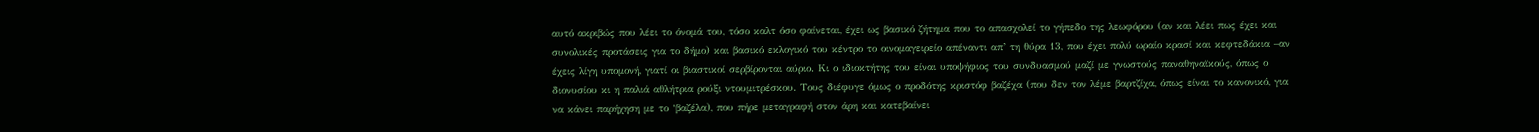αυτό ακριβώς που λέει το όνομά του, τόσο καλτ όσο φαίνεται, έχει ως βασικό ζήτημα που το απασχολεί το γήπεδο της λεωφόρου (αν και λέει πως έχει και συνολικές προτάσεις για το δήμο) και βασικό εκλογικό του κέντρο το οινομαγειρείο απέναντι απ’ τη θύρα 13, που έχει πολύ ωραίο κρασί και κεφτεδάκια –αν έχεις λίγη υπομονή, γιατί οι βιαστικοί σερβίρονται αύριο. Κι ο ιδιοκτήτης του είναι υποψήφιος του συνδυασμού μαζί με γνωστούς παναθηναϊκούς, όπως ο διονυσίου κι η παλιά αθλήτρια ρούξι ντουμιτρέσκου. Τους διέφυγε όμως ο προδότης κριστόφ βαζέχα (που δεν τον λέμε βαρτζίχα, όπως είναι το κανονικό, για να κάνει παρήχηση με το ‘βαζέλα), που πήρε μεταγραφή στον άρη και κατεβαίνει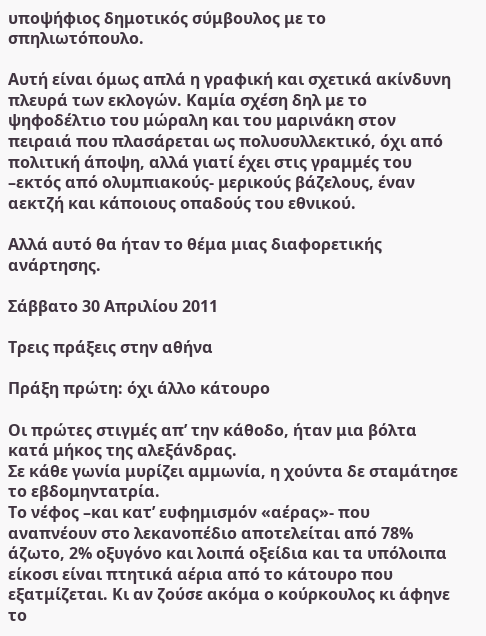υποψήφιος δημοτικός σύμβουλος με το σπηλιωτόπουλο.

Αυτή είναι όμως απλά η γραφική και σχετικά ακίνδυνη πλευρά των εκλογών. Καμία σχέση δηλ με το ψηφοδέλτιο του μώραλη και του μαρινάκη στον πειραιά που πλασάρεται ως πολυσυλλεκτικό, όχι από πολιτική άποψη, αλλά γιατί έχει στις γραμμές του –εκτός από ολυμπιακούς- μερικούς βάζελους, έναν αεκτζή και κάποιους οπαδούς του εθνικού.

Αλλά αυτό θα ήταν το θέμα μιας διαφορετικής ανάρτησης.

Σάββατο 30 Απριλίου 2011

Τρεις πράξεις στην αθήνα

Πράξη πρώτη: όχι άλλο κάτουρο

Οι πρώτες στιγμές απ’ την κάθοδο, ήταν μια βόλτα κατά μήκος της αλεξάνδρας.
Σε κάθε γωνία μυρίζει αμμωνία, η χούντα δε σταμάτησε το εβδομηντατρία.
Το νέφος –και κατ’ ευφημισμόν «αέρας»- που αναπνέουν στο λεκανοπέδιο αποτελείται από 78% άζωτο, 2% οξυγόνο και λοιπά οξείδια και τα υπόλοιπα είκοσι είναι πτητικά αέρια από το κάτουρο που εξατμίζεται. Κι αν ζούσε ακόμα ο κούρκουλος κι άφηνε το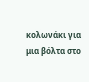κολωνάκι για μια βόλτα στο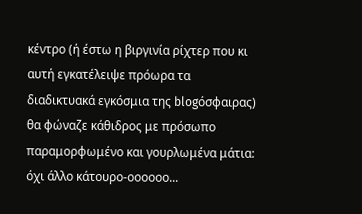κέντρο (ή έστω η βιργινία ρίχτερ που κι αυτή εγκατέλειψε πρόωρα τα διαδικτυακά εγκόσμια της blogόσφαιρας) θα φώναζε κάθιδρος με πρόσωπο παραμορφωμένο και γουρλωμένα μάτια: όχι άλλο κάτουρο-οοοοοο...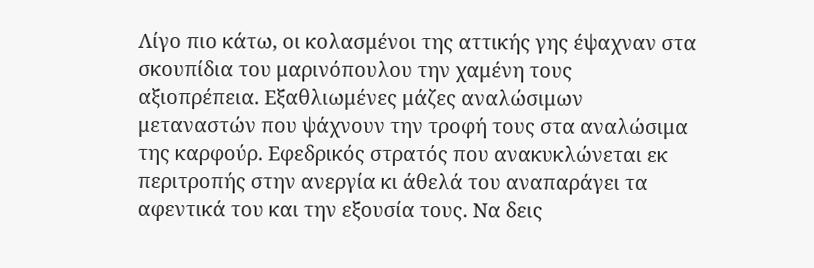Λίγο πιο κάτω, οι κολασμένοι της αττικής γης έψαχναν στα σκουπίδια του μαρινόπουλου την χαμένη τους αξιοπρέπεια. Εξαθλιωμένες μάζες αναλώσιμων μεταναστών που ψάχνουν την τροφή τους στα αναλώσιμα της καρφούρ. Εφεδρικός στρατός που ανακυκλώνεται εκ περιτροπής στην ανεργία κι άθελά του αναπαράγει τα αφεντικά του και την εξουσία τους. Να δεις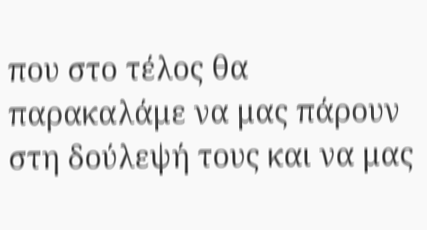που στο τέλος θα παρακαλάμε να μας πάρουν στη δούλεψή τους και να μας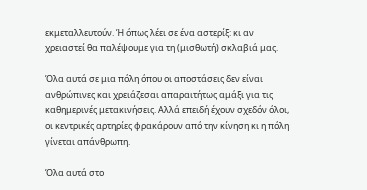εκμεταλλευτούν. Ή όπως λέει σε ένα αστερίξ: κι αν χρειαστεί θα παλέψουμε για τη (μισθωτή) σκλαβιά μας.

Όλα αυτά σε μια πόλη όπου οι αποστάσεις δεν είναι ανθρώπινες και χρειάζεσαι απαραιτήτως αμάξι για τις καθημερινές μετακινήσεις. Αλλά επειδή έχουν σχεδόν όλοι, οι κεντρικές αρτηρίες φρακάρουν από την κίνηση κι η πόλη γίνεται απάνθρωπη.

Όλα αυτά στο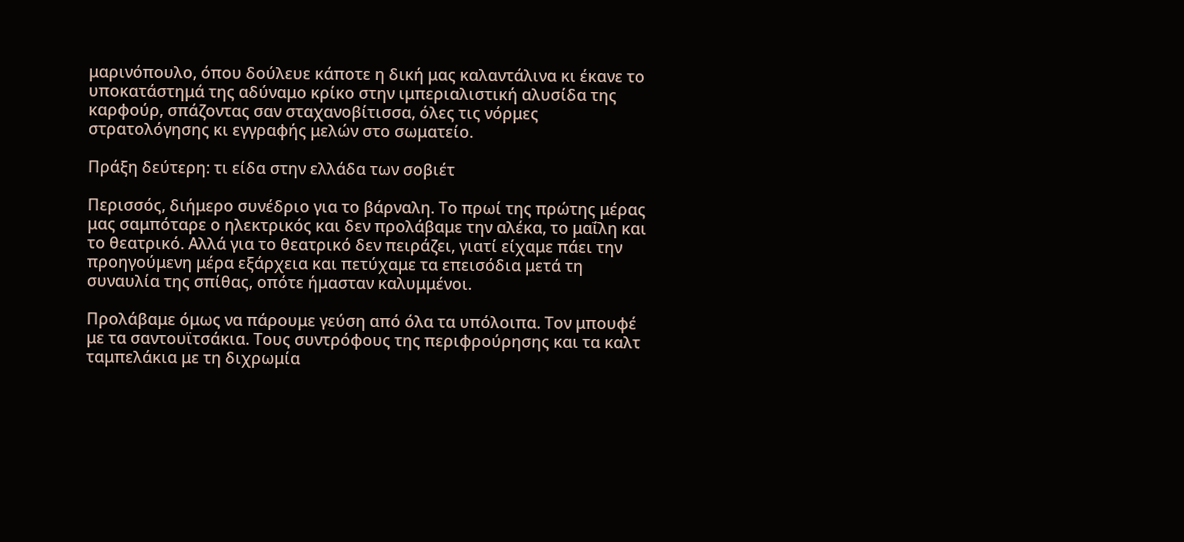μαρινόπουλο, όπου δούλευε κάποτε η δική μας καλαντάλινα κι έκανε το υποκατάστημά της αδύναμο κρίκο στην ιμπεριαλιστική αλυσίδα της καρφούρ, σπάζοντας σαν σταχανοβίτισσα, όλες τις νόρμες στρατολόγησης κι εγγραφής μελών στο σωματείο.

Πράξη δεύτερη: τι είδα στην ελλάδα των σοβιέτ

Περισσός, διήμερο συνέδριο για το βάρναλη. Το πρωί της πρώτης μέρας μας σαμπόταρε ο ηλεκτρικός και δεν προλάβαμε την αλέκα, το μαΐλη και το θεατρικό. Αλλά για το θεατρικό δεν πειράζει, γιατί είχαμε πάει την προηγούμενη μέρα εξάρχεια και πετύχαμε τα επεισόδια μετά τη συναυλία της σπίθας, οπότε ήμασταν καλυμμένοι.

Προλάβαμε όμως να πάρουμε γεύση από όλα τα υπόλοιπα. Τον μπουφέ με τα σαντουϊτσάκια. Τους συντρόφους της περιφρούρησης και τα καλτ ταμπελάκια με τη διχρωμία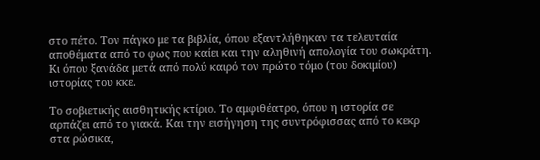στο πέτο. Τον πάγκο με τα βιβλία, όπου εξαντλήθηκαν τα τελευταία αποθέματα από το φως που καίει και την αληθινή απολογία του σωκράτη. Κι όπου ξανάδα μετά από πολύ καιρό τον πρώτο τόμο (του δοκιμίου) ιστορίας του κκε.

Το σοβιετικής αισθητικής κτίριο. Το αμφιθέατρο, όπου η ιστορία σε αρπάζει από το γιακά. Και την εισήγηση της συντρόφισσας από το κεκρ στα ρώσικα,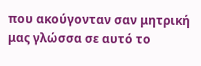που ακούγονταν σαν μητρική μας γλώσσα σε αυτό το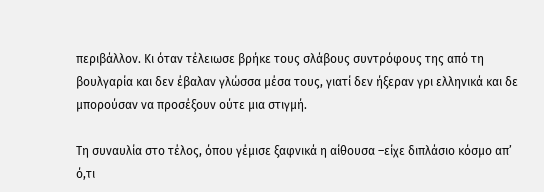περιβάλλον. Κι όταν τέλειωσε βρήκε τους σλάβους συντρόφους της από τη βουλγαρία και δεν έβαλαν γλώσσα μέσα τους, γιατί δεν ήξεραν γρι ελληνικά και δε μπορούσαν να προσέξουν ούτε μια στιγμή.

Τη συναυλία στο τέλος, όπου γέμισε ξαφνικά η αίθουσα –είχε διπλάσιο κόσμο απ’ ό,τι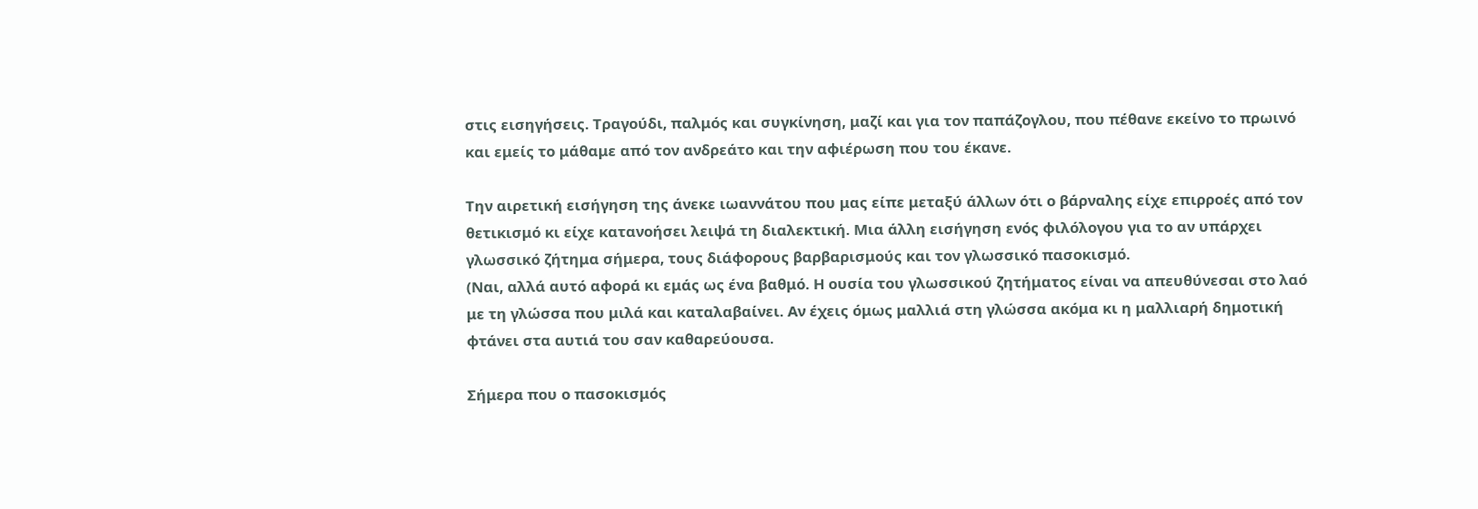στις εισηγήσεις. Τραγούδι, παλμός και συγκίνηση, μαζί και για τον παπάζογλου, που πέθανε εκείνο το πρωινό και εμείς το μάθαμε από τον ανδρεάτο και την αφιέρωση που του έκανε.

Την αιρετική εισήγηση της άνεκε ιωαννάτου που μας είπε μεταξύ άλλων ότι ο βάρναλης είχε επιρροές από τον θετικισμό κι είχε κατανοήσει λειψά τη διαλεκτική. Μια άλλη εισήγηση ενός φιλόλογου για το αν υπάρχει γλωσσικό ζήτημα σήμερα, τους διάφορους βαρβαρισμούς και τον γλωσσικό πασοκισμό.
(Ναι, αλλά αυτό αφορά κι εμάς ως ένα βαθμό. Η ουσία του γλωσσικού ζητήματος είναι να απευθύνεσαι στο λαό με τη γλώσσα που μιλά και καταλαβαίνει. Αν έχεις όμως μαλλιά στη γλώσσα ακόμα κι η μαλλιαρή δημοτική φτάνει στα αυτιά του σαν καθαρεύουσα.

Σήμερα που ο πασοκισμός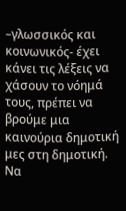–γλωσσικός και κοινωνικός- έχει κάνει τις λέξεις να χάσουν το νόημά τους, πρέπει να βρούμε μια καινούρια δημοτική μες στη δημοτική. Να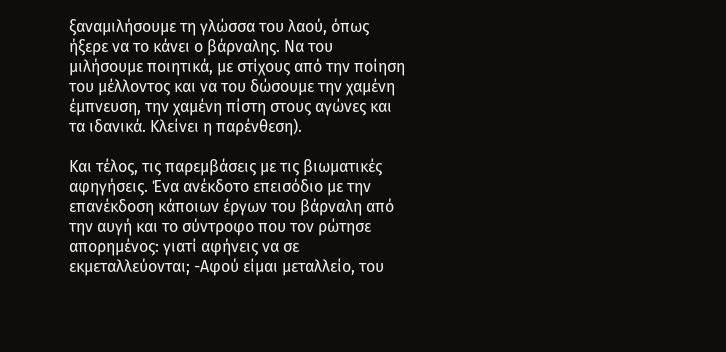ξαναμιλήσουμε τη γλώσσα του λαού, όπως ήξερε να το κάνει ο βάρναλης. Να του μιλήσουμε ποιητικά, με στίχους από την ποίηση του μέλλοντος και να του δώσουμε την χαμένη έμπνευση, την χαμένη πίστη στους αγώνες και τα ιδανικά. Κλείνει η παρένθεση).

Και τέλος, τις παρεμβάσεις με τις βιωματικές αφηγήσεις. Ένα ανέκδοτο επεισόδιο με την επανέκδοση κάποιων έργων του βάρναλη από την αυγή και το σύντροφο που τον ρώτησε απορημένος: γιατί αφήνεις να σε εκμεταλλεύονται; -Αφού είμαι μεταλλείο, του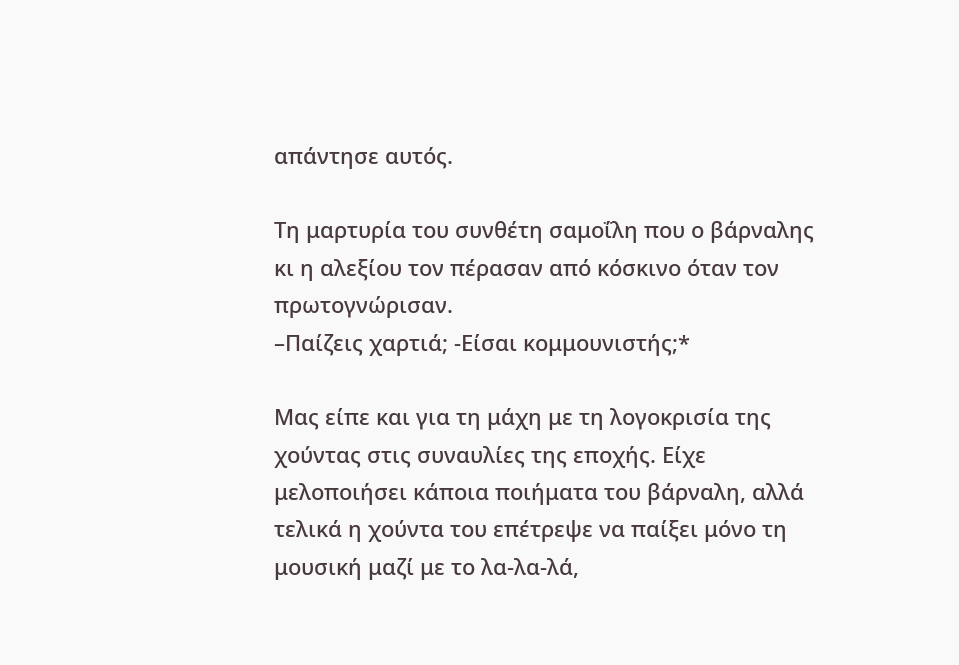απάντησε αυτός.

Τη μαρτυρία του συνθέτη σαμοΐλη που ο βάρναλης κι η αλεξίου τον πέρασαν από κόσκινο όταν τον πρωτογνώρισαν.
–Παίζεις χαρτιά; -Είσαι κομμουνιστής;*

Μας είπε και για τη μάχη με τη λογοκρισία της χούντας στις συναυλίες της εποχής. Είχε μελοποιήσει κάποια ποιήματα του βάρναλη, αλλά τελικά η χούντα του επέτρεψε να παίξει μόνο τη μουσική μαζί με το λα-λα-λά,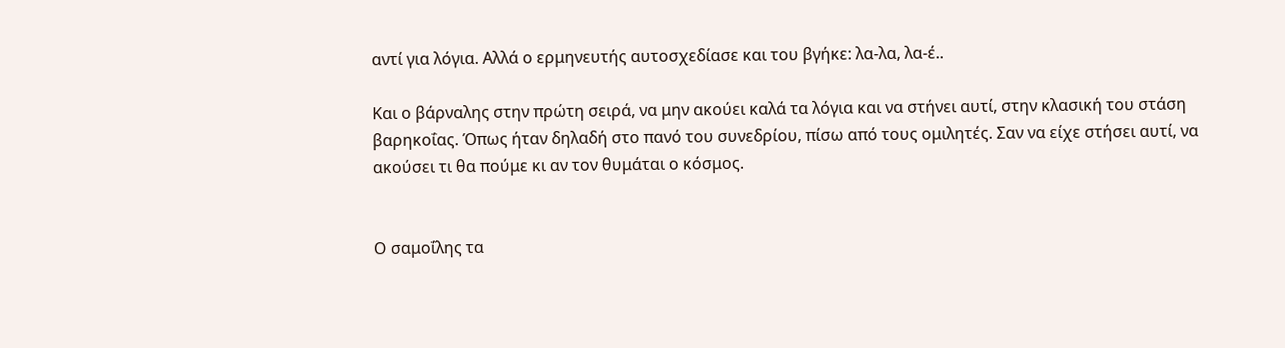αντί για λόγια. Αλλά ο ερμηνευτής αυτοσχεδίασε και του βγήκε: λα-λα, λα-έ..

Και ο βάρναλης στην πρώτη σειρά, να μην ακούει καλά τα λόγια και να στήνει αυτί, στην κλασική του στάση βαρηκοΐας. Όπως ήταν δηλαδή στο πανό του συνεδρίου, πίσω από τους ομιλητές. Σαν να είχε στήσει αυτί, να ακούσει τι θα πούμε κι αν τον θυμάται ο κόσμος.


Ο σαμοΐλης τα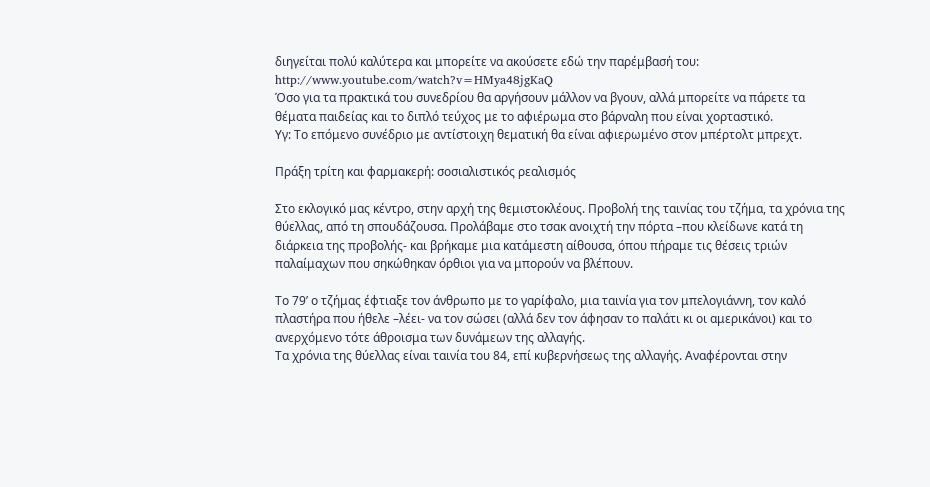διηγείται πολύ καλύτερα και μπορείτε να ακούσετε εδώ την παρέμβασή του: http://www.youtube.com/watch?v=HMya48jgKaQ
Όσο για τα πρακτικά του συνεδρίου θα αργήσουν μάλλον να βγουν, αλλά μπορείτε να πάρετε τα θέματα παιδείας και το διπλό τεύχος με το αφιέρωμα στο βάρναλη που είναι χορταστικό.
Υγ: Το επόμενο συνέδριο με αντίστοιχη θεματική θα είναι αφιερωμένο στον μπέρτολτ μπρεχτ.

Πράξη τρίτη και φαρμακερή: σοσιαλιστικός ρεαλισμός

Στο εκλογικό μας κέντρο, στην αρχή της θεμιστοκλέους. Προβολή της ταινίας του τζήμα, τα χρόνια της θύελλας, από τη σπουδάζουσα. Προλάβαμε στο τσακ ανοιχτή την πόρτα –που κλείδωνε κατά τη διάρκεια της προβολής- και βρήκαμε μια κατάμεστη αίθουσα, όπου πήραμε τις θέσεις τριών παλαίμαχων που σηκώθηκαν όρθιοι για να μπορούν να βλέπουν.

Το 79’ ο τζήμας έφτιαξε τον άνθρωπο με το γαρίφαλο, μια ταινία για τον μπελογιάννη, τον καλό πλαστήρα που ήθελε –λέει- να τον σώσει (αλλά δεν τον άφησαν το παλάτι κι οι αμερικάνοι) και το ανερχόμενο τότε άθροισμα των δυνάμεων της αλλαγής.
Τα χρόνια της θύελλας είναι ταινία του 84, επί κυβερνήσεως της αλλαγής. Αναφέρονται στην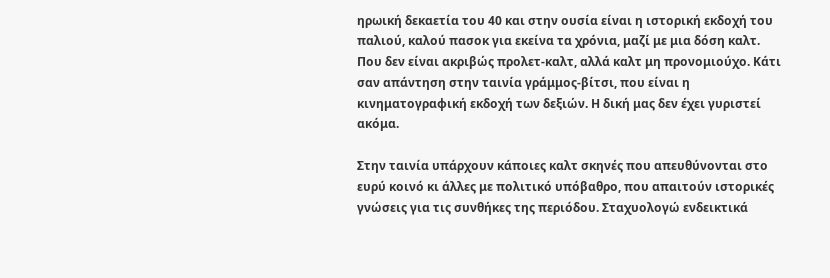ηρωική δεκαετία του 40 και στην ουσία είναι η ιστορική εκδοχή του παλιού, καλού πασοκ για εκείνα τα χρόνια, μαζί με μια δόση καλτ. Που δεν είναι ακριβώς προλετ-καλτ, αλλά καλτ μη προνομιούχο. Κάτι σαν απάντηση στην ταινία γράμμος-βίτσι, που είναι η κινηματογραφική εκδοχή των δεξιών. Η δική μας δεν έχει γυριστεί ακόμα.

Στην ταινία υπάρχουν κάποιες καλτ σκηνές που απευθύνονται στο ευρύ κοινό κι άλλες με πολιτικό υπόβαθρο, που απαιτούν ιστορικές γνώσεις για τις συνθήκες της περιόδου. Σταχυολογώ ενδεικτικά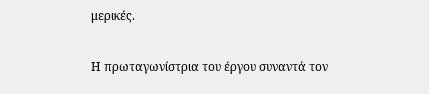μερικές.

Η πρωταγωνίστρια του έργου συναντά τον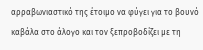αρραβωνιαστικό της έτοιμο να φύγει για το βουνό καβάλα στο άλογο και τον ξεπροβοδίζει με τη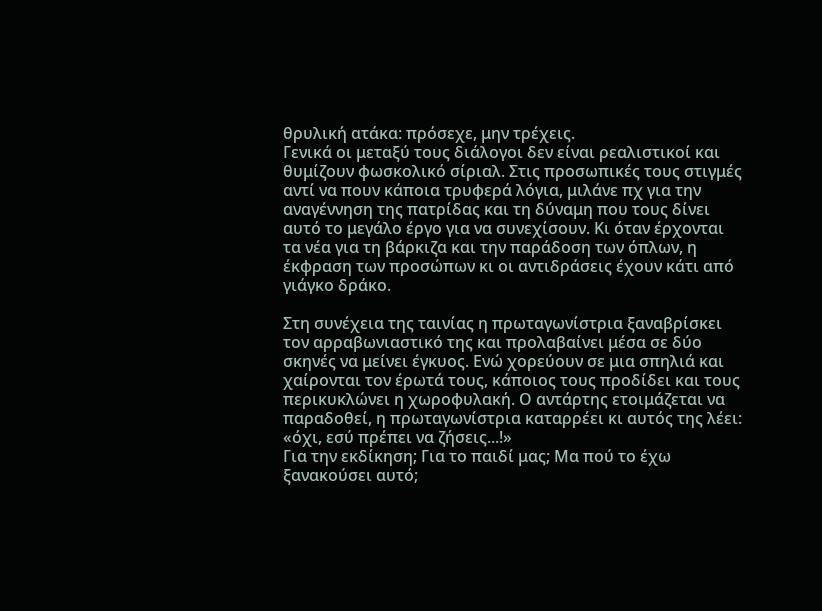θρυλική ατάκα: πρόσεχε, μην τρέχεις.
Γενικά οι μεταξύ τους διάλογοι δεν είναι ρεαλιστικοί και θυμίζουν φωσκολικό σίριαλ. Στις προσωπικές τους στιγμές αντί να πουν κάποια τρυφερά λόγια, μιλάνε πχ για την αναγέννηση της πατρίδας και τη δύναμη που τους δίνει αυτό το μεγάλο έργο για να συνεχίσουν. Κι όταν έρχονται τα νέα για τη βάρκιζα και την παράδοση των όπλων, η έκφραση των προσώπων κι οι αντιδράσεις έχουν κάτι από γιάγκο δράκο.

Στη συνέχεια της ταινίας η πρωταγωνίστρια ξαναβρίσκει τον αρραβωνιαστικό της και προλαβαίνει μέσα σε δύο σκηνές να μείνει έγκυος. Ενώ χορεύουν σε μια σπηλιά και χαίρονται τον έρωτά τους, κάποιος τους προδίδει και τους περικυκλώνει η χωροφυλακή. Ο αντάρτης ετοιμάζεται να παραδοθεί, η πρωταγωνίστρια καταρρέει κι αυτός της λέει: «όχι, εσύ πρέπει να ζήσεις...!»
Για την εκδίκηση; Για το παιδί μας; Μα πού το έχω ξανακούσει αυτό;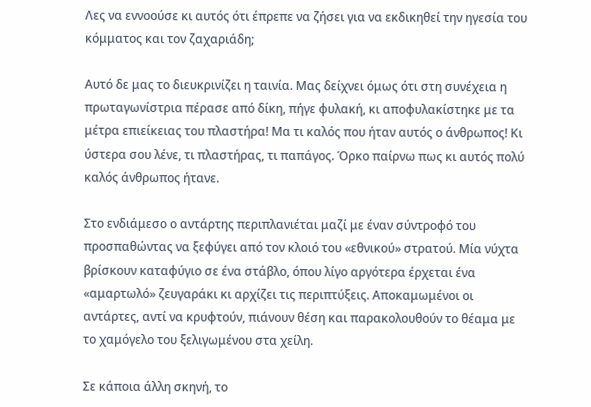Λες να εννοούσε κι αυτός ότι έπρεπε να ζήσει για να εκδικηθεί την ηγεσία του κόμματος και τον ζαχαριάδη;

Αυτό δε μας το διευκρινίζει η ταινία. Μας δείχνει όμως ότι στη συνέχεια η πρωταγωνίστρια πέρασε από δίκη, πήγε φυλακή, κι αποφυλακίστηκε με τα μέτρα επιείκειας του πλαστήρα! Μα τι καλός που ήταν αυτός ο άνθρωπος! Κι ύστερα σου λένε, τι πλαστήρας, τι παπάγος. Όρκο παίρνω πως κι αυτός πολύ καλός άνθρωπος ήτανε.

Στο ενδιάμεσο ο αντάρτης περιπλανιέται μαζί με έναν σύντροφό του προσπαθώντας να ξεφύγει από τον κλοιό του «εθνικού» στρατού. Μία νύχτα βρίσκουν καταφύγιο σε ένα στάβλο, όπου λίγο αργότερα έρχεται ένα «αμαρτωλό» ζευγαράκι κι αρχίζει τις περιπτύξεις. Αποκαμωμένοι οι αντάρτες, αντί να κρυφτούν, πιάνουν θέση και παρακολουθούν το θέαμα με το χαμόγελο του ξελιγωμένου στα χείλη.

Σε κάποια άλλη σκηνή, το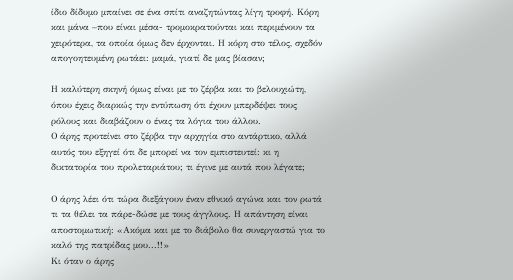ίδιο δίδυμο μπαίνει σε ένα σπίτι αναζητώντας λίγη τροφή. Κόρη και μάνα –που είναι μέσα- τρομοκρατούνται και περιμένουν τα χειρότερα, τα οποία όμως δεν έρχονται. Η κόρη στο τέλος, σχεδόν απογοητευμένη ρωτάει: μαμά, γιατί δε μας βίασαν;

Η καλύτερη σκηνή όμως είναι με το ζέρβα και το βελουχιώτη, όπου έχεις διαρκώς την εντύπωση ότι έχουν μπερδέψει τους ρόλους και διαβάζουν ο ένας τα λόγια του άλλου.
Ο άρης προτείνει στο ζέρβα την αρχηγία στο αντάρτικο, αλλά αυτός του εξηγεί ότι δε μπορεί να τον εμπιστευτεί: κι η δικτατορία του προλεταριάτου; τι έγινε με αυτά που λέγατε;

Ο άρης λέει ότι τώρα διεξάγουν έναν εθνικό αγώνα και τον ρωτά τι τα θέλει τα πάρε-δώσε με τους άγγλους. Η απάντηση είναι αποστομωτική: «Ακόμα και με το διάβολο θα συνεργαστώ για το καλό της πατρίδας μου...!!»
Κι όταν ο άρης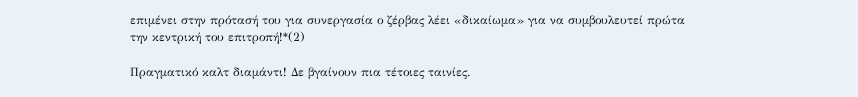επιμένει στην πρότασή του για συνεργασία ο ζέρβας λέει «δικαίωμα» για να συμβουλευτεί πρώτα την κεντρική του επιτροπή!*(2)

Πραγματικό καλτ διαμάντι! Δε βγαίνουν πια τέτοιες ταινίες.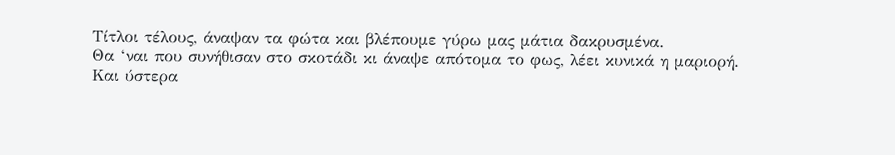Τίτλοι τέλους, άναψαν τα φώτα και βλέπουμε γύρω μας μάτια δακρυσμένα.
Θα ‘ναι που συνήθισαν στο σκοτάδι κι άναψε απότομα το φως, λέει κυνικά η μαριορή. Και ύστερα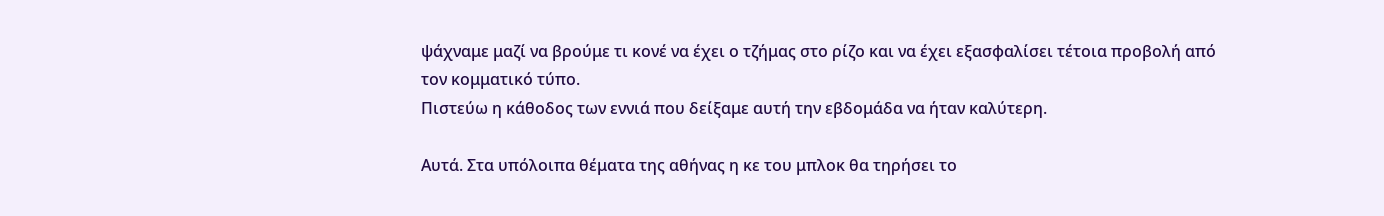ψάχναμε μαζί να βρούμε τι κονέ να έχει ο τζήμας στο ρίζο και να έχει εξασφαλίσει τέτοια προβολή από τον κομματικό τύπο.
Πιστεύω η κάθοδος των εννιά που δείξαμε αυτή την εβδομάδα να ήταν καλύτερη.

Αυτά. Στα υπόλοιπα θέματα της αθήνας η κε του μπλοκ θα τηρήσει το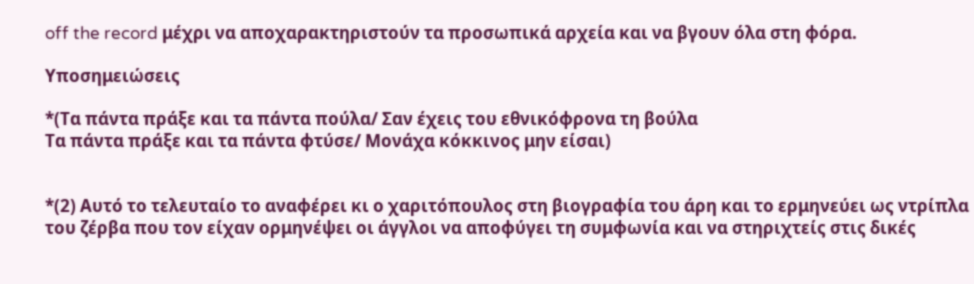off the record μέχρι να αποχαρακτηριστούν τα προσωπικά αρχεία και να βγουν όλα στη φόρα.

Υποσημειώσεις

*(Τα πάντα πράξε και τα πάντα πούλα/ Σαν έχεις του εθνικόφρονα τη βούλα
Τα πάντα πράξε και τα πάντα φτύσε/ Μονάχα κόκκινος μην είσαι)


*(2) Αυτό το τελευταίο το αναφέρει κι ο χαριτόπουλος στη βιογραφία του άρη και το ερμηνεύει ως ντρίπλα του ζέρβα που τον είχαν ορμηνέψει οι άγγλοι να αποφύγει τη συμφωνία και να στηριχτείς στις δικές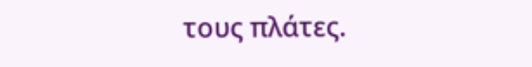τους πλάτες.